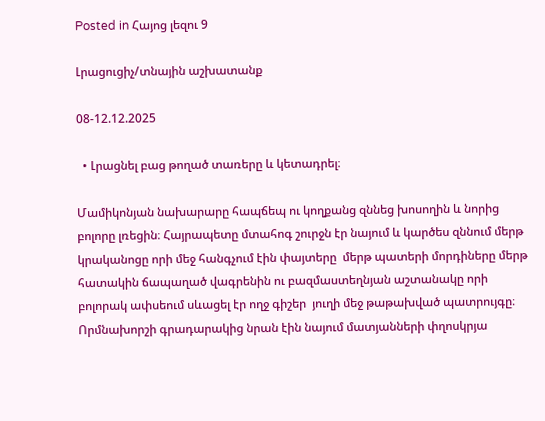Posted in Հայոց լեզու 9

Լրացուցիչ/տնային աշխատանք

08-12.12.2025

  • Լրացնել բաց թողած տառերը և կետադրել։

Մամիկոնյան նախարարը հապճեպ ու կողքանց զննեց խոսողին և նորից բոլորը լռեցին։ Հայրապետը մտահոգ շուրջն էր նայում և կարծես զննում մերթ կրականոցը որի մեջ հանգչում էին փայտերը  մերթ պատերի մորդիները մերթ հատակին ճապաղած վագրենին ու բազմաստեղնյան աշտանակը որի բոլորակ ափսեում սևացել էր ողջ գիշեր  յուղի մեջ թաթախված պատրույգը։ Որմնախորշի գրադարակից նրան էին նայում մատյանների փղոսկրյա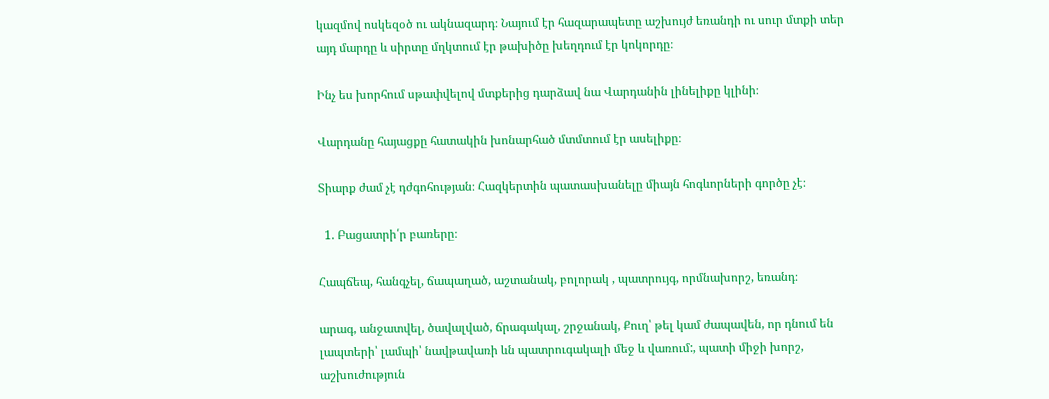կազմով ոսկեզօծ ու ակնազարդ։ Նայում էր հազարապետը աշխույժ եռանդի ու սուր մտքի տեր այդ մարդը և սիրտը մղկտում էր թախիծը խեղդում էր կոկորդը։

Ինչ ես խորհում սթափվելով մտքերից դարձավ նա Վարդանին լինելիքը կլինի։

Վարդանը հայացքը հատակին խոնարհած մտմտում էր ասելիքը։

Տիարք ժամ չէ դժգոհության։ Հազկերտին պատասխանելը միայն հոգևորների գործը չէ։

  1. Բացատրի՛ր բառերը։

Հապճեպ, հանգչել, ճապաղած, աշտանակ, բոլորակ , պատրույգ, որմնախորշ, եռանդ։

արագ, անջատվել, ծավալված, ճրագակալ, շրջանակ, Քուղ՝ թել կամ ժապավեն, որ դնում են լապտերի՝ լամպի՝ նավթավառի ևն պատրուգակալի մեջ և վառում:, պատի միջի խորշ, աշխուժություն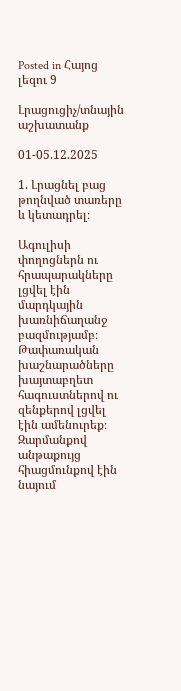Posted in Հայոց լեզու 9

Լրացուցիչ/տնային աշխատանք

01-05.12.2025

1. Լրացնել բաց թողնված տառերը և կետադրել։

Ագուլիսի փողոցներն ու հրապարակները լցվել էին մարդկային խառնիճաղանջ բազմությամբ։ Թափառական խաշնարածները խայտաբղետ հագուստներով ու զենքերով լցվել էին ամենուրեք։ Զարմանքով անթաքույց հիացմունքով էին նայում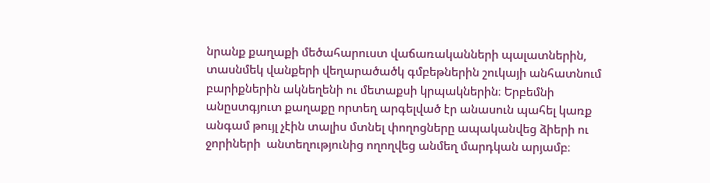նրանք քաղաքի մեծահարուստ վաճառականների պալատներին, տասնմեկ վանքերի վեղարածածկ գմբեթներին շուկայի անհատնում բարիքներին ակնեղենի ու մետաքսի կրպակներին։ Երբեմնի անըստգյուտ քաղաքը որտեղ արգելված էր անասուն պահել կառք անգամ թույլ չէին տալիս մտնել փողոցները ապականվեց ձիերի ու ջորիների  անտեղությունից ողողվեց անմեղ մարդկան արյամբ։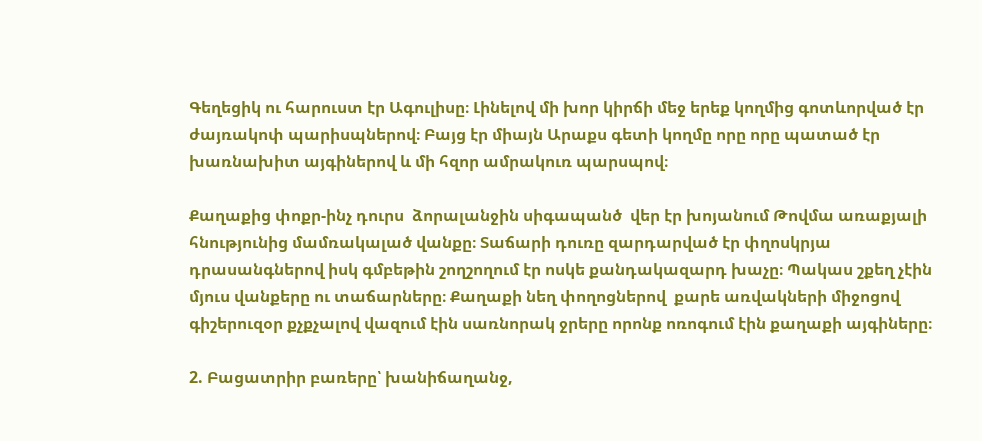Գեղեցիկ ու հարուստ էր Ագուլիսը։ Լինելով մի խոր կիրճի մեջ երեք կողմից գոտևորված էր ժայռակոփ պարիսպներով։ Բայց էր միայն Արաքս գետի կողմը որը որը պատած էր խառնախիտ այգիներով և մի հզոր ամրակուռ պարսպով։

Քաղաքից փոքր-ինչ դուրս  ձորալանջին սիգապանծ  վեր էր խոյանում Թովմա առաքյալի  հնությունից մամռակալած վանքը։ Տաճարի դուռը զարդարված էր փղոսկրյա դրասանգներով իսկ գմբեթին շողշողում էր ոսկե քանդակազարդ խաչը։ Պակաս շքեղ չէին մյուս վանքերը ու տաճարները։ Քաղաքի նեղ փողոցներով  քարե առվակների միջոցով գիշերուզօր քչքչալով վազում էին սառնորակ ջրերը որոնք ոռոգում էին քաղաքի այգիները։

2. Բացատրիր բառերը՝ խանիճաղանջ,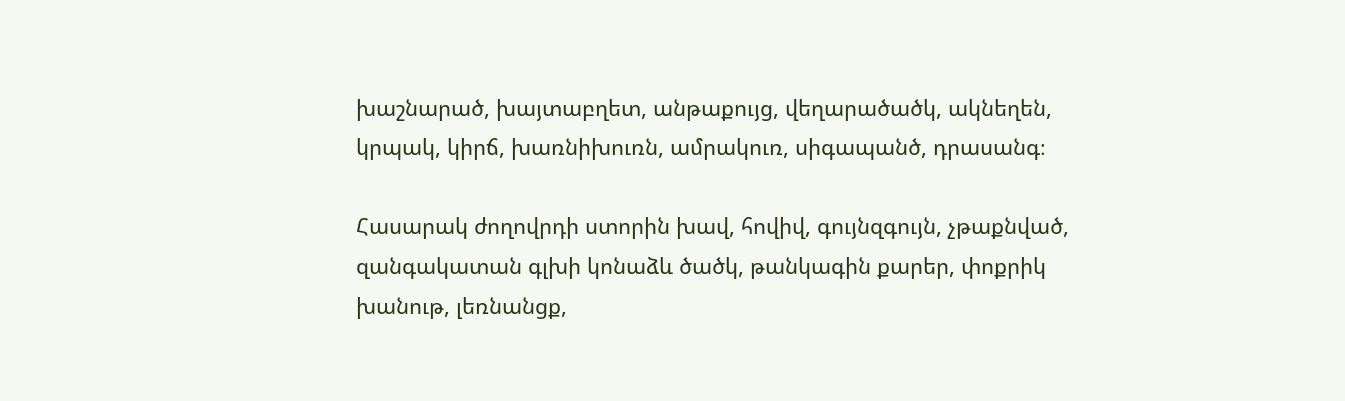խաշնարած, խայտաբղետ, անթաքույց, վեղարածածկ, ակնեղեն, կրպակ, կիրճ, խառնիխուռն, ամրակուռ, սիգապանծ, դրասանգ։

Հասարակ ժողովրդի ստորին խավ, հովիվ, գույնզգույն, չթաքնված, զանգակատան գլխի կոնաձև ծածկ, թանկագին քարեր, փոքրիկ խանութ, լեռնանցք,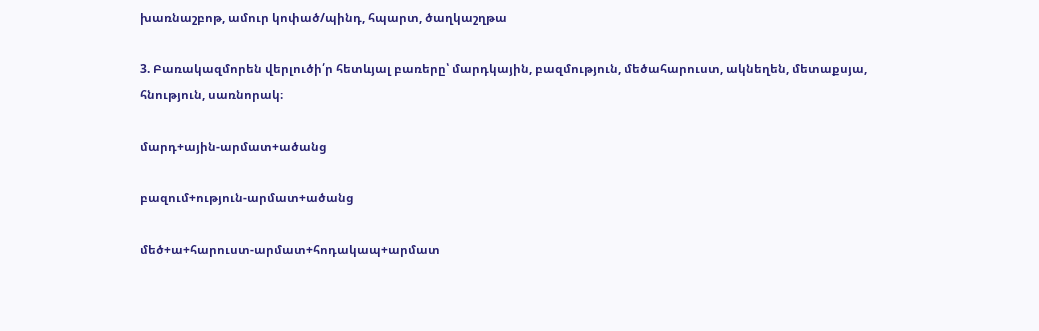խառնաշբոթ, ամուր կոփած/պինդ, հպարտ, ծաղկաշղթա

3. Բառակազմորեն վերլուծի՛ր հետևյալ բառերը՝ մարդկային, բազմություն, մեծահարուստ, ակնեղեն, մետաքսյա, հնություն, սառնորակ։

մարդ+ային-արմատ+ածանց

բազում+ություն-արմատ+ածանց

մեծ+ա+հարուստ-արմատ+հոդակապ+արմատ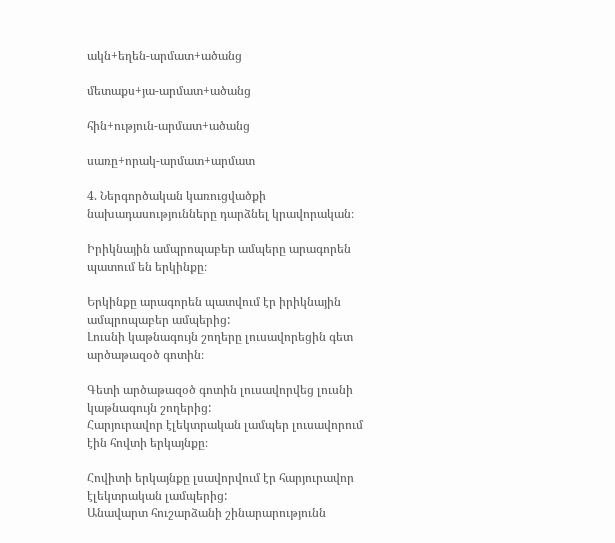ակն+եղեն-արմատ+ածանց

մետաքս+յա-արմատ+ածանց

հին+ություն-արմատ+ածանց

սառը+որակ-արմատ+արմատ

4. Ներգործական կառուցվածքի նախադասությունները դարձնել կրավորական։

Իրիկնային ամպրոպաբեր ամպերը արագորեն պատում են երկինքը։

Երկինքը արագորեն պատվում էր իրիկնային ամպրոպաբեր ամպերից:
Լուսնի կաթնագույն շողերը լուսավորեցին գետ արծաթազօծ գոտին։

Գետի արծաթազօծ գոտին լուսավորվեց լուսնի կաթնագույն շողերից:
Հարյուրավոր էլեկտրական լամպեր լուսավորում էին հովտի երկայնքը։

Հովիտի երկայնքը լսավորվում էր հարյուրավոր էլեկտրական լամպերից:
Անավարտ հուշարձանի շինարարությունն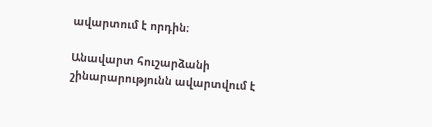ավարտում է որդին։

Անավարտ հուշարձանի շինարարությունն ավարտվում է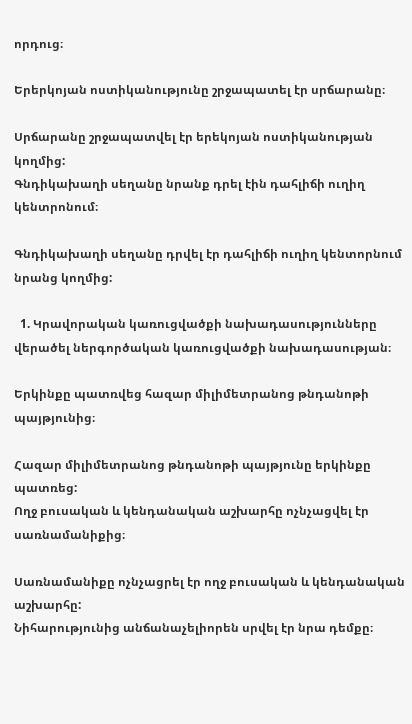որդուց։

Երերկոյան ոստիկանությունը շրջապատել էր սրճարանը։

Սրճարանը շրջապատվել էր երեկոյան ոստիկանության կողմից:
Գնդիկախաղի սեղանը նրանք դրել էին դահլիճի ուղիղ կենտրոնում։

Գնդիկախաղի սեղանը դրվել էր դահլիճի ուղիղ կենտորնում նրանց կողմից:

  1. Կրավորական կառուցվածքի նախադասությունները վերածել ներգործական կառուցվածքի նախադասության։

Երկինքը պատռվեց հազար միլիմետրանոց թնդանոթի պայթյունից։

Հազար միլիմետրանոց թնդանոթի պայթյունը երկինքը պատռեց:
Ողջ բուսական և կենդանական աշխարհը ոչնչացվել էր սառնամանիքից։

Սառնամանիքը ոչնչացրել էր ողջ բուսական և կենդանական աշխարհը:
Նիհարությունից անճանաչելիորեն սրվել էր նրա դեմքը։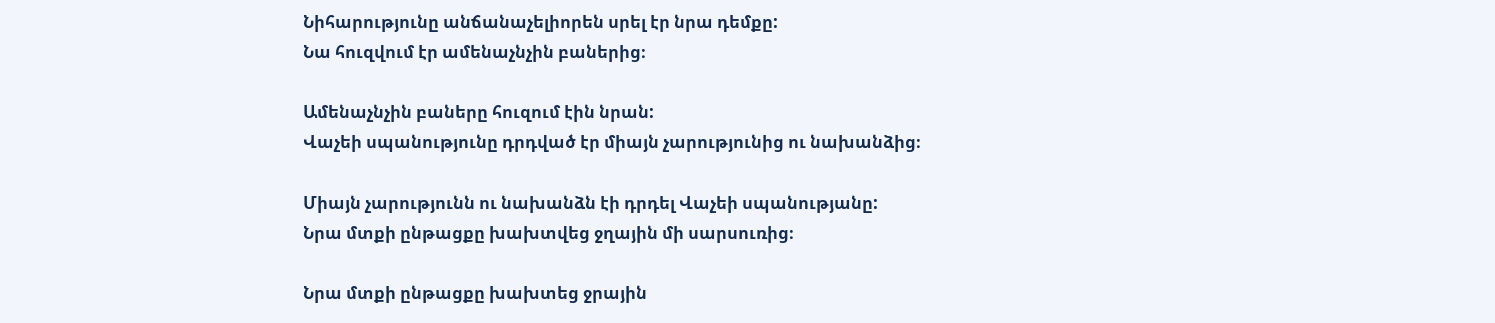Նիհարությունը անճանաչելիորեն սրել էր նրա դեմքը:
Նա հուզվում էր ամենաչնչին բաներից։

Ամենաչնչին բաները հուզում էին նրան:
Վաչեի սպանությունը դրդված էր միայն չարությունից ու նախանձից։

Միայն չարությունն ու նախանձն էի դրդել Վաչեի սպանությանը:
Նրա մտքի ընթացքը խախտվեց ջղային մի սարսուռից։

Նրա մտքի ընթացքը խախտեց ջրային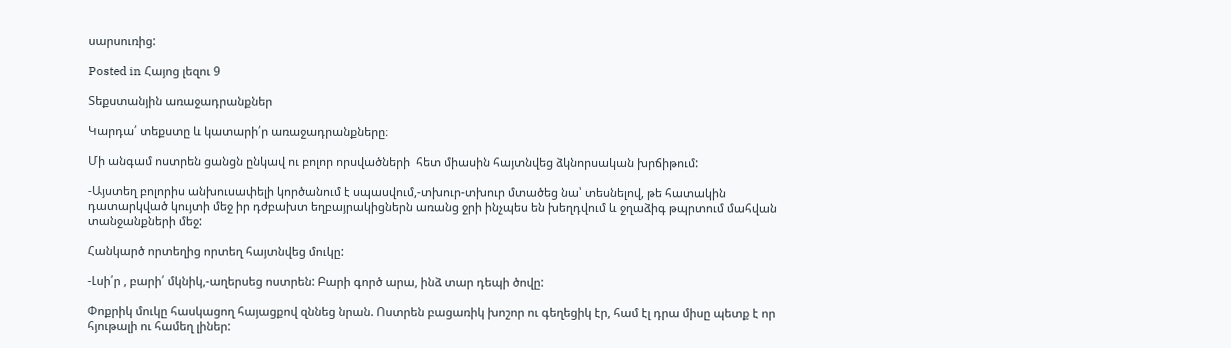սարսուռից:

Posted in Հայոց լեզու 9

Տեքստանյին առաջադրանքներ

Կարդա՛ տեքստը և կատարի՛ր առաջադրանքները։

Մի անգամ ոստրեն ցանցն ընկավ ու բոլոր որսվածների  հետ միասին հայտնվեց ձկնորսական խրճիթում:

-Այստեղ բոլորիս անխուսափելի կործանում է սպասվում,-տխուր-տխուր մտածեց նա՝ տեսնելով, թե հատակին դատարկված կույտի մեջ իր դժբախտ եղբայրակիցներն առանց ջրի ինչպես են խեղդվում և ջղաձիգ թպրտում մահվան  տանջանքների մեջ:

Հանկարծ որտեղից որտեղ հայտնվեց մուկը:

-Լսի՛ր , բարի՛ մկնիկ,-աղերսեց ոստրեն: Բարի գործ արա, ինձ տար դեպի ծովը:

Փոքրիկ մուկը հասկացող հայացքով զննեց նրան. Ոստրեն բացառիկ խոշոր ու գեղեցիկ էր, համ էլ դրա միսը պետք է որ հյութալի ու համեղ լիներ: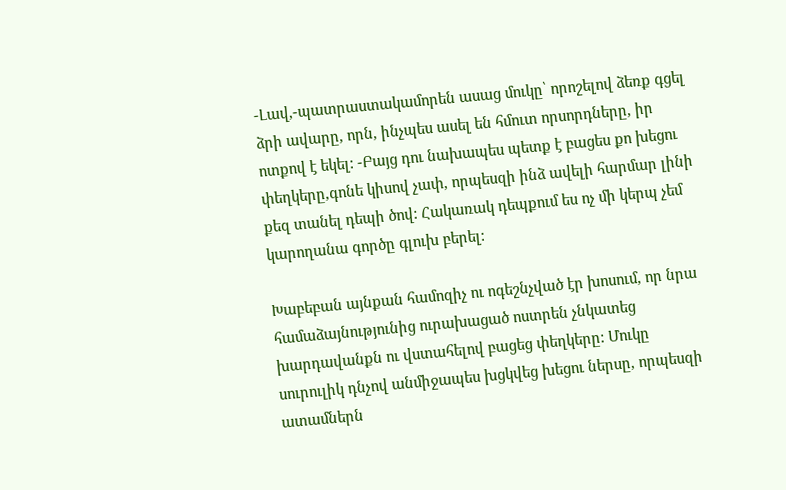-Լավ,-պատրաստակամորեն ասաց մուկը՝ որոշելով ձեռք գցել ձրի ավարը, որն, ինչպես ասել են հմուտ որսորդները, իր ոտքով է եկել: -Բայց դու նախապես պետք է բացես քո խեցու փեղկերը,գոնե կիսով չափ, որպեսզի ինձ ավելի հարմար լինի քեզ տանել դեպի ծով: Հակառակ դեպքում ես ոչ մի կերպ չեմ կարողանա գործը գլուխ բերել:

Խաբեբան այնքան համոզիչ ու ոգեշնչված էր խոսում, որ նրա համաձայնությունից ուրախացած ոստրեն չնկատեց խարդավանքն ու վստահելով բացեց փեղկերը: Մուկը սուրուլիկ դնչով անմիջապես խցկվեց խեցու ներսը, որպեսզի ատամներն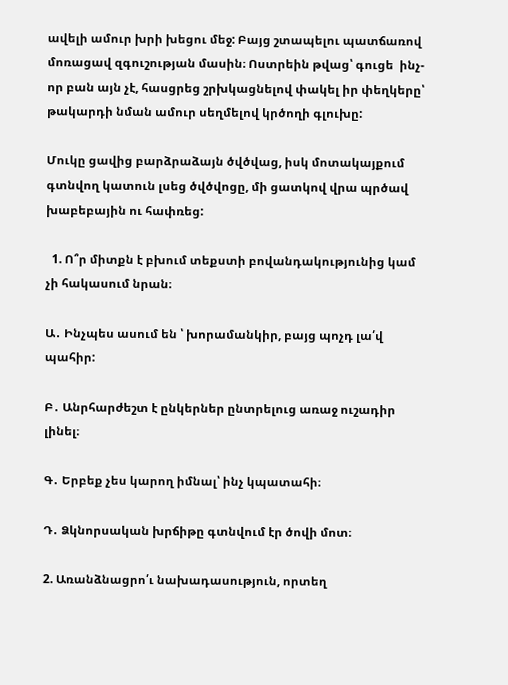ավելի ամուր խրի խեցու մեջ: Բայց շտապելու պատճառով մոռացավ զգուշության մասին։ Ոստրեին թվաց՝ գուցե  ինչ-որ բան այն չէ, հասցրեց շրխկացնելով փակել իր փեղկերը՝ թակարդի նման ամուր սեղմելով կրծողի գլուխը:

Մուկը ցավից բարձրաձայն ծվծվաց, իսկ մոտակայքում գտնվող կատուն լսեց ծվծվոցը, մի ցատկով վրա պրծավ խաբեբային ու հափռեց:

  1. Ո՞ր միտքն է բխում տեքստի բովանդակությունից կամ չի հակասում նրան։

Ա․ Ինչպես ասում են ՝ խորամանկիր, բայց պոչդ լա՛վ պահիր:

Բ․ Անրհարժեշտ է ընկերներ ընտրելուց առաջ ուշադիր լինել։

Գ․ Երբեք չես կարող իմնալ՝ ինչ կպատահի։

Դ․ Ձկնորսական խրճիթը գտնվում էր ծովի մոտ։

2. Առանձնացրո՛ւ նախադասություն, որտեղ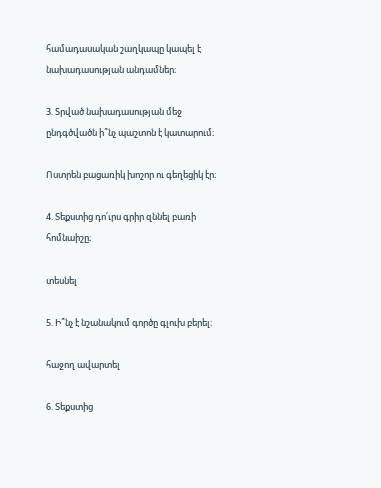համադասական շաղկապը կապել է նախադասության անդամներ։

3. Տրված նախադասության մեջ ընդգծվածն ի՞նչ պաշտոն է կատարում։

Ոստրեն բացառիկ խոշոր ու գեղեցիկ էր։

4. Տեքստից դո՛ւրս գրիր զննել բառի հոմնաիշը։

տեսնել

5. Ի՞նչ է նշանակում գործը գլուխ բերել։

հաջող ավարտել

6. Տեքստից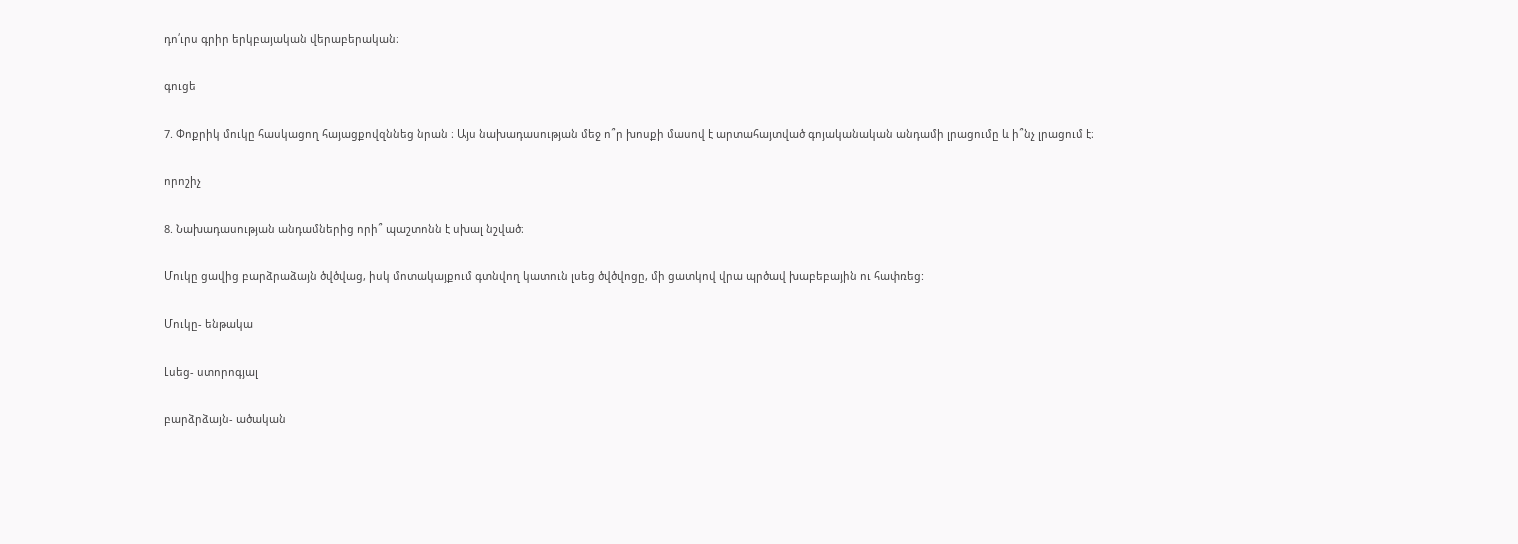դո՛ւրս գրիր երկբայական վերաբերական։

գուցե

7. Փոքրիկ մուկը հասկացող հայացքովզննեց նրան ։ Այս նախադասության մեջ ո՞ր խոսքի մասով է արտահայտված գոյականական անդամի լրացումը և ի՞նչ լրացում է։

որոշիչ

8. Նախադասության անդամներից որի՞ պաշտոնն է սխալ նշված։

Մուկը ցավից բարձրաձայն ծվծվաց, իսկ մոտակայքում գտնվող կատուն լսեց ծվծվոցը, մի ցատկով վրա պրծավ խաբեբային ու հափռեց:

Մուկը- ենթակա

Լսեց- ստորոգյալ

բարձրձայն- ածական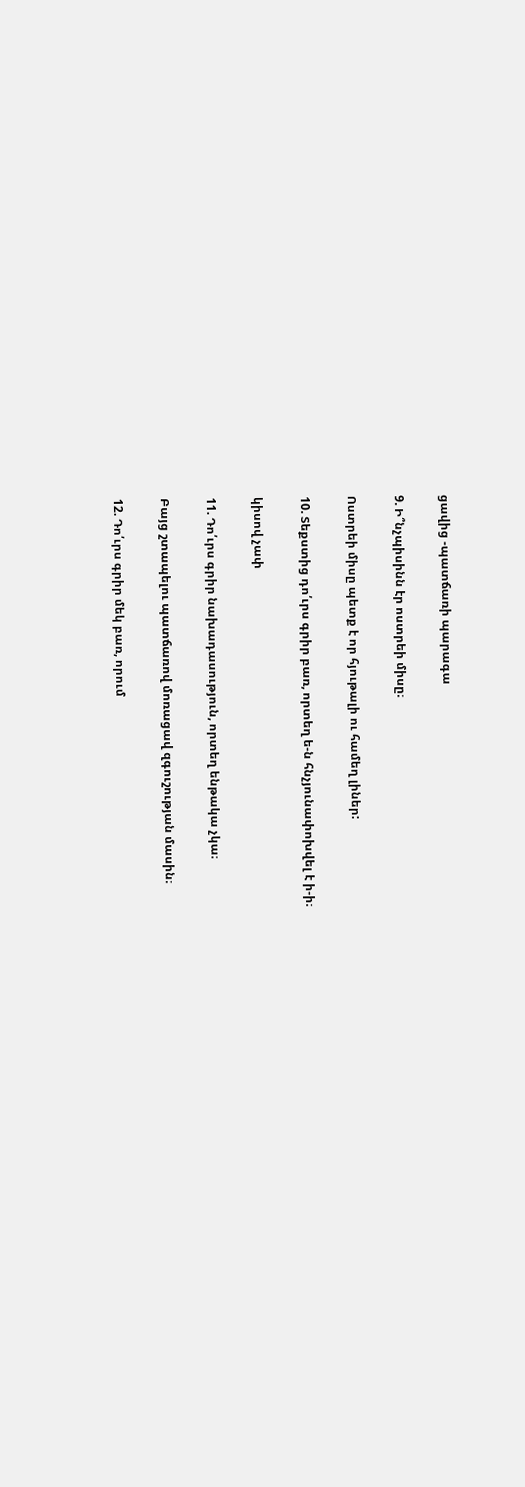ցավից -պատճառի պարագա

9. Ի՞նչպիսինն էր ոստրեի միսը։

Ոստրեի միսը պետք է որ հյութալի ու համեղ լիներ:

10. Տեքստից դո՛ւրս գրիր բառ, որտեղ ե-ն հնչյունափոխվել է ի-ի։

կիսով չափ

11. Դո՛ւրս գրիր նախադասություն, որտեղ ենթակա չկա։

Բայց շտապելու պատճառով մոռացավ զգուշության մասին։

12. Դո՛ւրս գրիր մեկ բառ, որում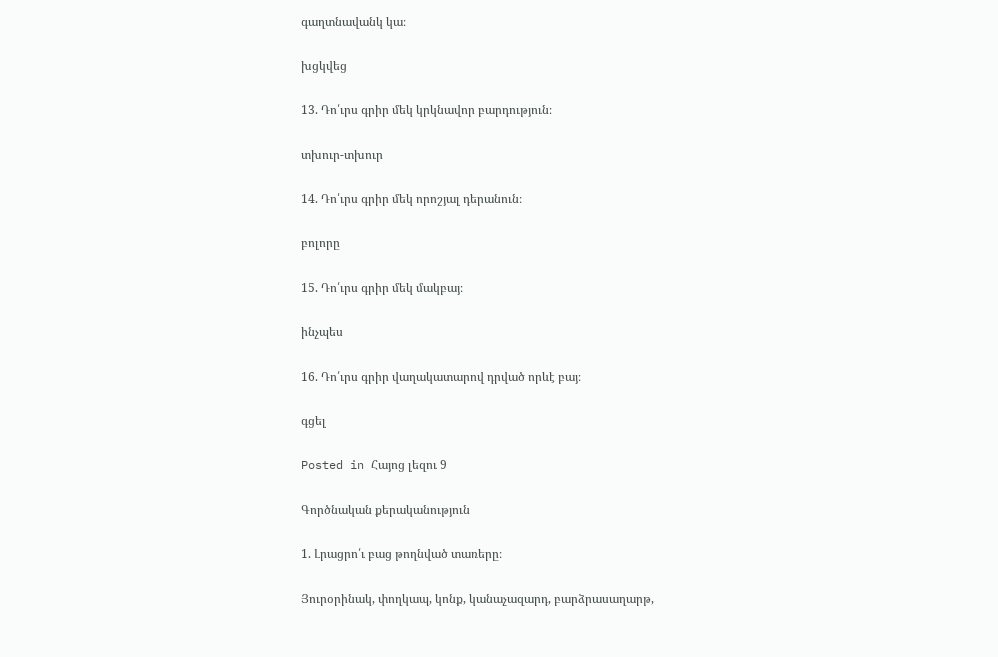գաղտնավանկ կա։

խցկվեց

13. Դո՛ւրս գրիր մեկ կրկնավոր բարդություն։

տխուր-տխուր

14. Դո՛ւրս գրիր մեկ որոշյալ դերանուն։

բոլորը

15. Դո՛ւրս գրիր մեկ մակբայ։

ինչպես

16. Դո՛ւրս գրիր վաղակատարով դրված որևէ բայ։

գցել

Posted in Հայոց լեզու 9

Գործնական քերականություն

1. Լրացրո՛ւ բաց թողնված տառերը։

Յուրօրինակ, փողկապ, կոնք, կանաչազարդ, բարձրասաղարթ,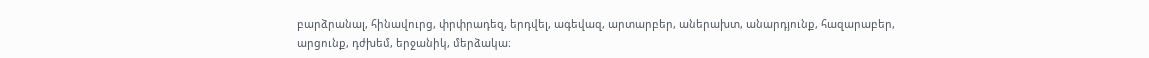բարձրանալ, հինավուրց, փրփրադեզ, երդվել, ագեվազ, արտարբեր, աներախտ, անարդյունք, հազարաբեր, արցունք, դժխեմ, երջանիկ, մերձակա։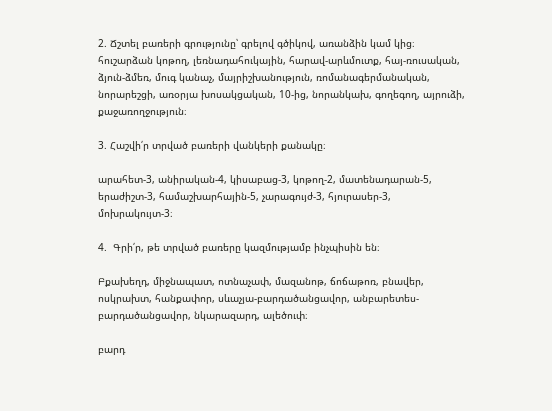2. Ճշտել բառերի գրությունը՝ գրելով գծիկով, առանձին կամ կից։
հուշարձան կոթող, լեռնադահուկային, հարավ-արևմուտք, հայ-ռուսական, ձյուն-ձմեռ, մուգ կանաչ, մայրիշխանություն, ռոմանագերմանական, նորարեշցի, առօրյա խոսակցական, 10-ից, նորանկախ, գողեգող, այրուձի, քաջառողջություն։

3. Հաշվի՛ր տրված բառերի վանկերի քանակը։

արահետ-3, անիրական-4, կիսաբաց-3, կոթող-2, մատենադարան-5, երաժիշտ-3, համաշխարհային-5, չարագույժ-3, հյուրասեր-3, մոխրակույտ-3։

4.  Գրի՛ր, թե տրված բառերը կազմությամբ ինչպիսին են։

Բքախեղդ, միջնապատ, ոտնաչափ, մազանոթ, ճոճաթոռ, բնավեր, ոսկրախտ, հանքափոր, սևաչյա-բարդածանցավոր, անբարետես-բարդածանցավոր, նկարազարդ, ալեծուփ։

բարդ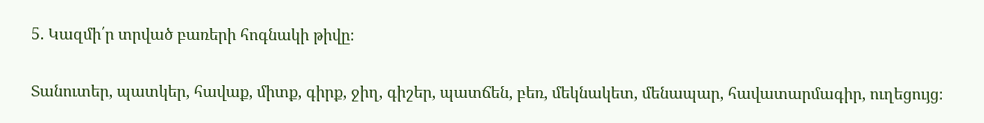5. Կազմի՛ր տրված բառերի հոգնակի թիվը։

Տանուտեր, պատկեր, հավաք, միտք, գիրք, ջիղ, գիշեր, պատճեն, բեռ, մեկնակետ, մենապար, հավատարմագիր, ուղեցույց։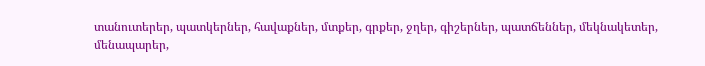տանուտերեր, պատկերներ, հավաքներ, մտքեր, գրքեր, ջղեր, գիշերներ, պատճեններ, մեկնակետեր, մենապարեր,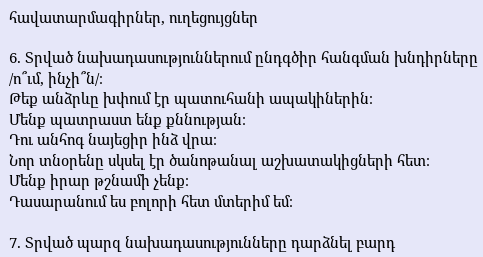հավատարմագիրներ, ուղեցույցներ

6. Տրված նախադասություններում ընդգծիր հանգման խնդիրները /ո՞ւմ, ինչի՞ն/։
Թեք անձրևը խփում էր պատուհանի ապակիներին։
Մենք պատրաստ ենք քննության։
Դու անհոգ նայեցիր ինձ վրա։
Նոր տնօրենը սկսել էր ծանոթանալ աշխատակիցների հետ։
Մենք իրար թշնամի չենք։
Դասարանում ես բոլորի հետ մտերիմ եմ։

7. Տրված պարզ նախադասությունները դարձնել բարդ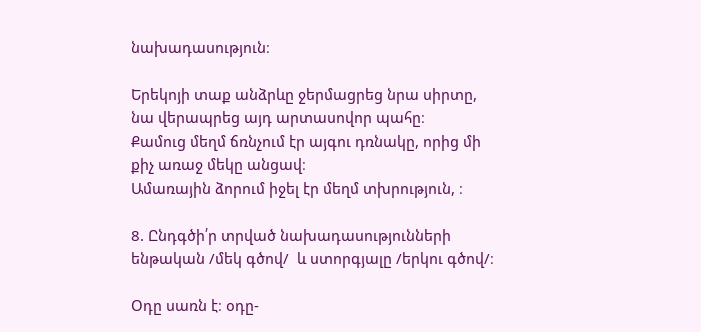նախադասություն։

Երեկոյի տաք անձրևը ջերմացրեց նրա սիրտը, նա վերապրեց այդ արտասովոր պահը։
Քամուց մեղմ ճռնչում էր այգու դռնակը, որից մի քիչ առաջ մեկը անցավ։
Ամառային ձորում իջել էր մեղմ տխրություն, ։

8. Ընդգծի՛ր տրված նախադասությունների ենթական /մեկ գծով/  և ստորգյալը /երկու գծով/։

Օդը սառն է։ օդը-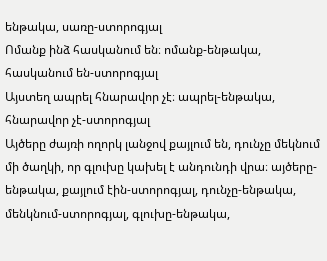ենթակա, սառը-ստորոգյալ
Ոմանք ինձ հասկանում են։ ոմանք-ենթակա, հասկանում են-ստորոգյալ
Այստեղ ապրել հնարավոր չէ։ ապրել-ենթակա, հնարավոր չէ-ստորոգյալ
Այծերը ժայռի ողորկ լանջով քայլում են, դունչը մեկնում մի ծաղկի, որ գլուխը կախել է անդունդի վրա։ այծերը-ենթակա, քայլում էին-ստորոգյալ, դունչը-ենթակա, մենկնում-ստորոգյալ, գլուխը-ենթակա,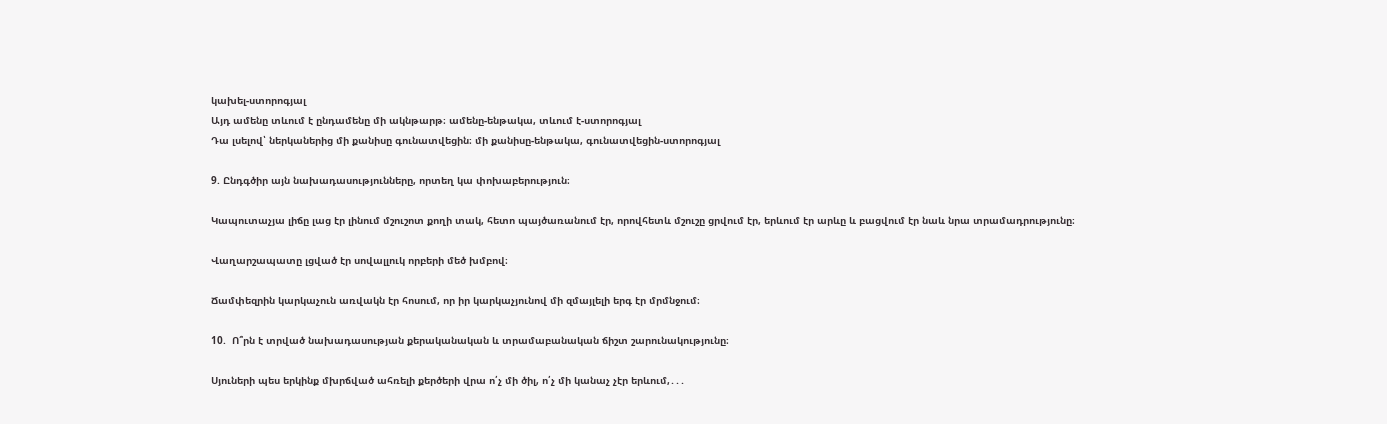կախել-ստորոգյալ
Այդ ամենը տևում է ընդամենը մի ակնթարթ։ ամենը-ենթակա, տևում է-ստորոգյալ
Դա լսելով՝ ներկաներից մի քանիսը գունատվեցին։ մի քանիսը-ենթակա, գունատվեցին-ստորոգյալ

9. Ընդգծիր այն նախադասությունները, որտեղ կա փոխաբերություն։

Կապուտաչյա լիճը լաց էր լինում մշուշոտ քողի տակ, հետո պայծառանում էր, որովհետև մշուշը ցրվում էր, երևում էր արևը և բացվում էր նաև նրա տրամադրությունը։

Վաղարշապատը լցված էր սովալլուկ որբերի մեծ խմբով։

Ճամփեզրին կարկաչուն առվակն էր հոսում, որ իր կարկաչյունով մի զմայլելի երգ էր մրմնջում։

10.  Ո՞րն է տրված նախադասության քերականական և տրամաբանական ճիշտ շարունակությունը։

Սյուների պես երկինք մխրճված ահռելի քերծերի վրա ո՛չ մի ծիլ, ո՛չ մի կանաչ չէր երևում,․․․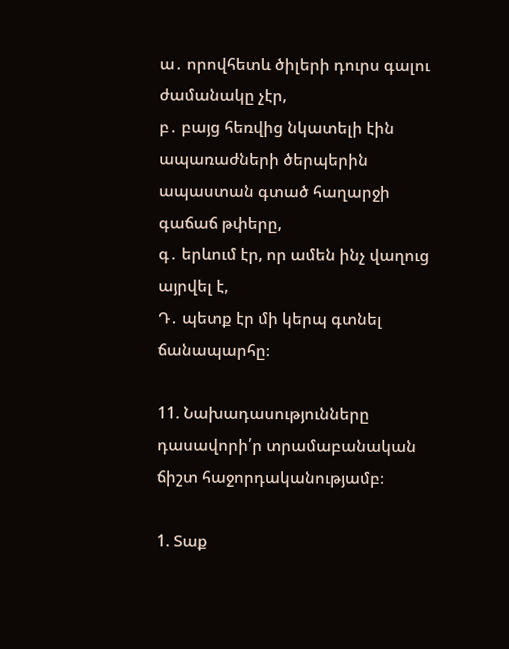ա․ որովհետև ծիլերի դուրս գալու ժամանակը չէր,
բ․ բայց հեռվից նկատելի էին ապառաժների ծերպերին ապաստան գտած հաղարջի գաճաճ թփերը,
գ․ երևում էր, որ ամեն ինչ վաղուց այրվել է,
Դ․ պետք էր մի կերպ գտնել ճանապարհը։

11. Նախադասությունները դասավորի՛ր տրամաբանական ճիշտ հաջորդականությամբ։

1. Տաք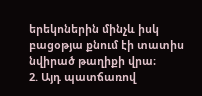երեկոներին մինչև իսկ բացօթյա քնում էի տատիս նվիրած թաղիքի վրա։
2. Այդ պատճառով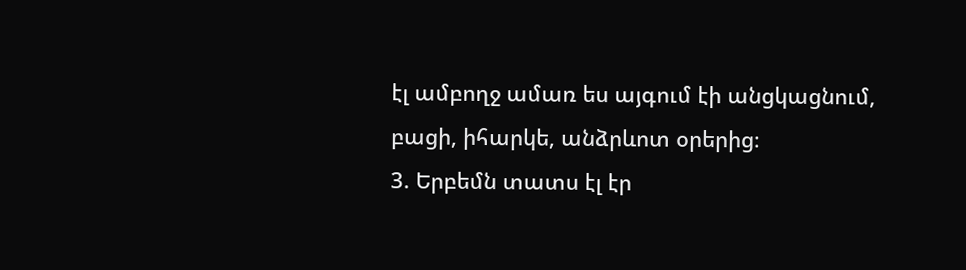էլ ամբողջ ամառ ես այգում էի անցկացնում, բացի, իհարկե, անձրևոտ օրերից։
3. Երբեմն տատս էլ էր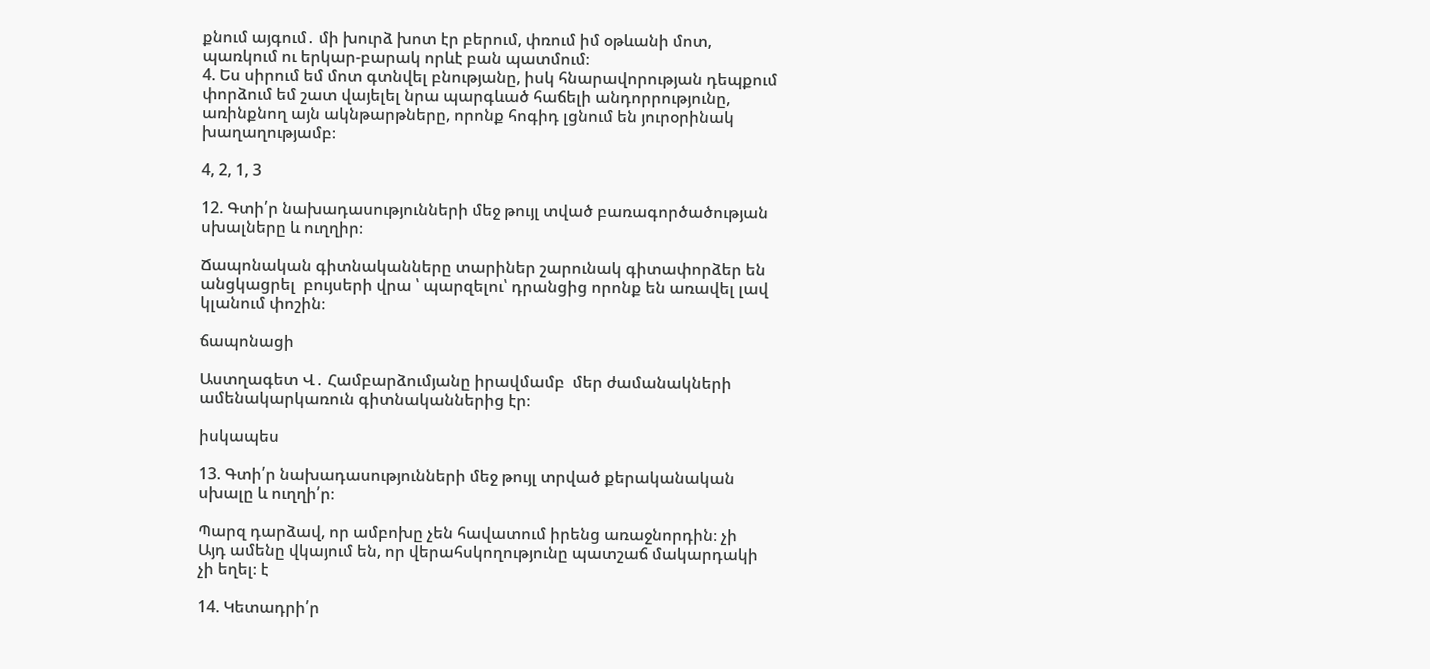քնում այգում․ մի խուրձ խոտ էր բերում, փռում իմ օթևանի մոտ, պառկում ու երկար-բարակ որևէ բան պատմում։
4. Ես սիրում եմ մոտ գտնվել բնությանը, իսկ հնարավորության դեպքում փորձում եմ շատ վայելել նրա պարգևած հաճելի անդորրությունը, առինքնող այն ակնթարթները, որոնք հոգիդ լցնում են յուրօրինակ խաղաղությամբ։

4, 2, 1, 3

12. Գտի՛ր նախադասությունների մեջ թույլ տված բառագործածության սխալները և ուղղիր։

Ճապոնական գիտնականները տարիներ շարունակ գիտափորձեր են անցկացրել  բույսերի վրա ՝ պարզելու՝ դրանցից որոնք են առավել լավ կլանում փոշին։

ճապոնացի

Աստղագետ Վ․ Համբարձումյանը իրավմամբ  մեր ժամանակների ամենակարկառուն գիտնականներից էր։

իսկապես

13. Գտի՛ր նախադասությունների մեջ թույլ տրված քերականական սխալը և ուղղի՛ր։

Պարզ դարձավ, որ ամբոխը չեն հավատում իրենց առաջնորդին։ չի
Այդ ամենը վկայում են, որ վերահսկողությունը պատշաճ մակարդակի չի եղել։ է

14. Կետադրի՛ր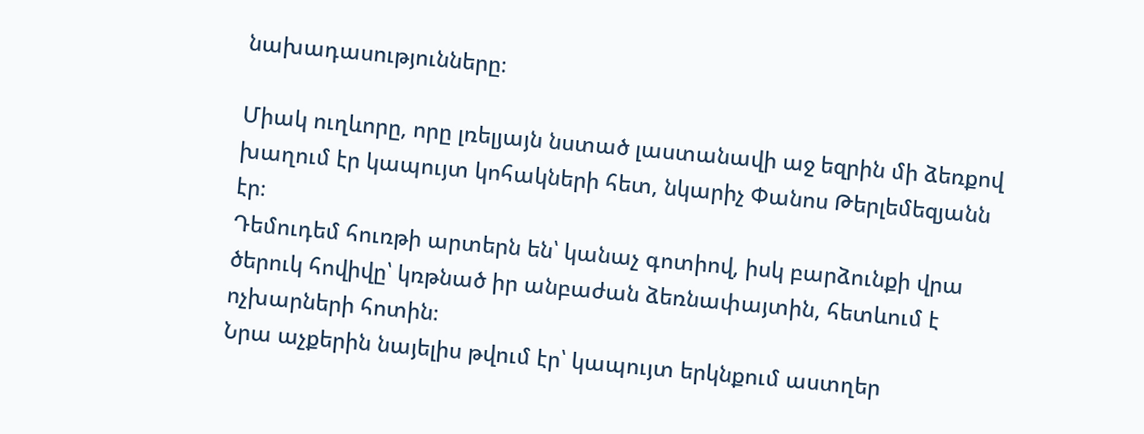նախադասությունները։

Միակ ուղևորը, որը լռելյայն նստած լաստանավի աջ եզրին մի ձեռքով խաղում էր կապույտ կոհակների հետ, նկարիչ Փանոս Թերլեմեզյանն էր։
Դեմուդեմ հուռթի արտերն են՝ կանաչ գոտիով, իսկ բարձունքի վրա ծերուկ հովիվը՝ կռթնած իր անբաժան ձեռնափայտին, հետևում է ոչխարների հոտին։
Նրա աչքերին նայելիս թվում էր՝ կապույտ երկնքում աստղեր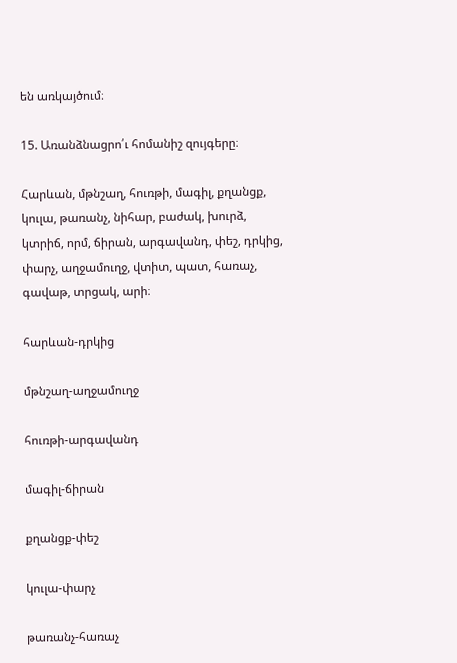են առկայծում։

15. Առանձնացրո՛ւ հոմանիշ զույգերը։

Հարևան, մթնշաղ, հուռթի, մագիլ, քղանցք, կուլա, թառանչ, նիհար, բաժակ, խուրձ, կտրիճ, որմ, ճիրան, արգավանդ, փեշ, դրկից, փարչ, աղջամուղջ, վտիտ, պատ, հառաչ, գավաթ, տրցակ, արի։

հարևան-դրկից

մթնշաղ-աղջամուղջ

հուռթի-արգավանդ

մագիլ-ճիրան

քղանցք-փեշ

կուլա-փարչ

թառանչ-հառաչ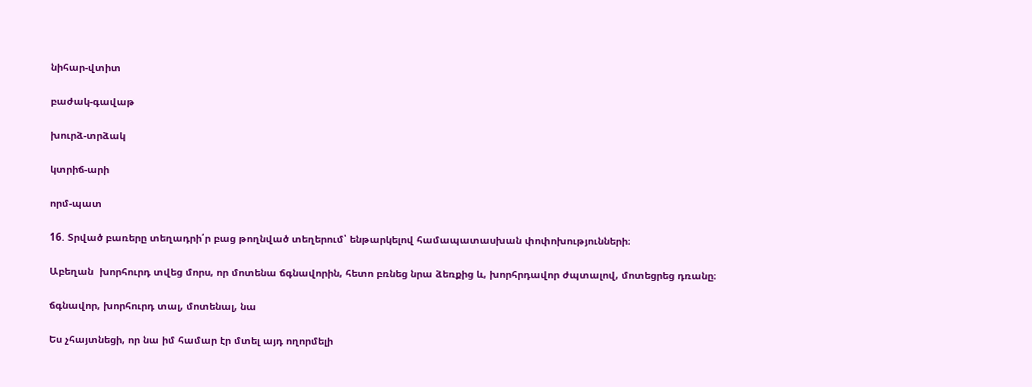նիհար-վտիտ

բաժակ-գավաթ

խուրձ-տրձակ

կտրիճ-արի

որմ-պատ

16. Տրված բառերը տեղադրի՛ր բաց թողնված տեղերում՝ ենթարկելով համապատասխան փոփոխությունների։

Աբեղան  խորհուրդ տվեց մորս, որ մոտենա ճգնավորին, հետո բռնեց նրա ձեռքից և, խորհրդավոր ժպտալով, մոտեցրեց դռանը։

ճգնավոր, խորհուրդ տալ, մոտենալ, նա

Ես չհայտնեցի, որ նա իմ համար էր մտել այդ ողորմելի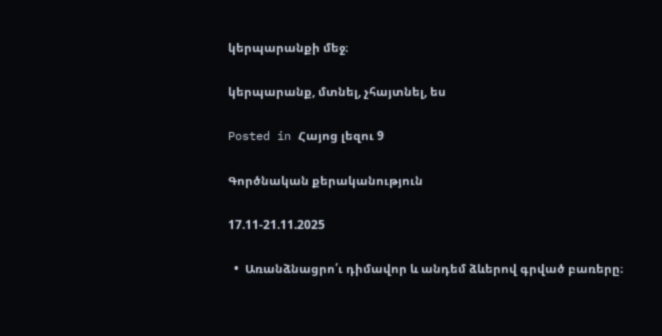կերպարանքի մեջ։

կերպարանք, մտնել, չհայտնել, ես

Posted in Հայոց լեզու 9

Գործնական քերականություն

17.11-21.11.2025

  •  Առանձնացրո՛ւ դիմավոր և անդեմ ձևերով գրված բառերը։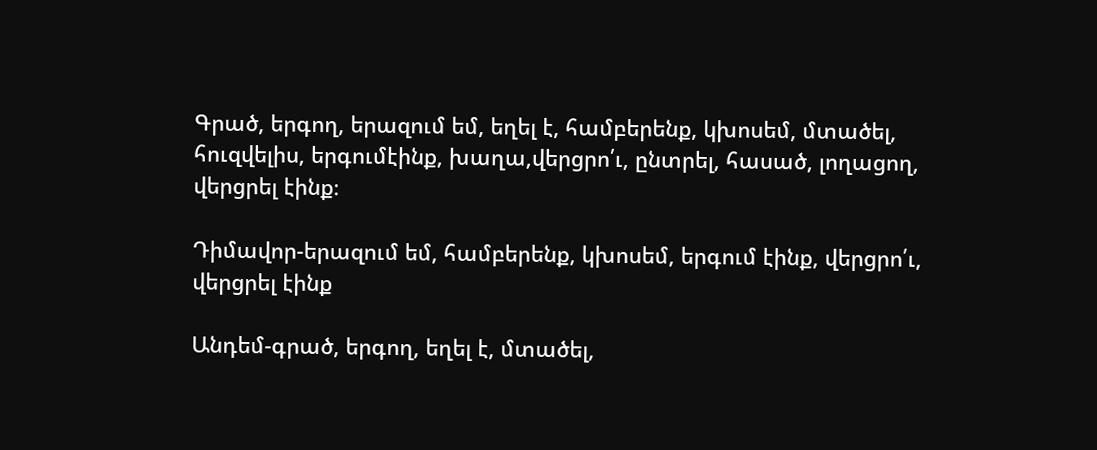Գրած, երգող, երազում եմ, եղել է, համբերենք, կխոսեմ, մտածել, հուզվելիս, երգումէինք, խաղա,վերցրո՛ւ, ընտրել, հասած, լողացող, վերցրել էինք։

Դիմավոր-երազում եմ, համբերենք, կխոսեմ, երգում էինք, վերցրո՛ւ, վերցրել էինք

Անդեմ-գրած, երգող, եղել է, մտածել,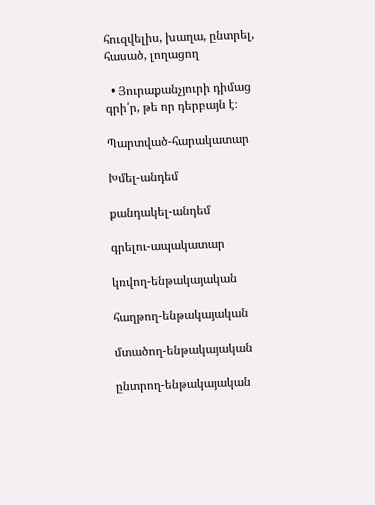հուզվելիս, խաղա, ընտրել, հասած, լողացող

  • Յուրաքանչյուրի դիմաց գրի՛ր, թե որ դերբայն է։

Պարտված-հարակատար

Խմել-անդեմ

քանդակել-անդեմ

գրելու-ապակատար

կռվող-ենթակայական

հաղթող-ենթակայական

մտածող-ենթակայական

ընտրող-ենթակայական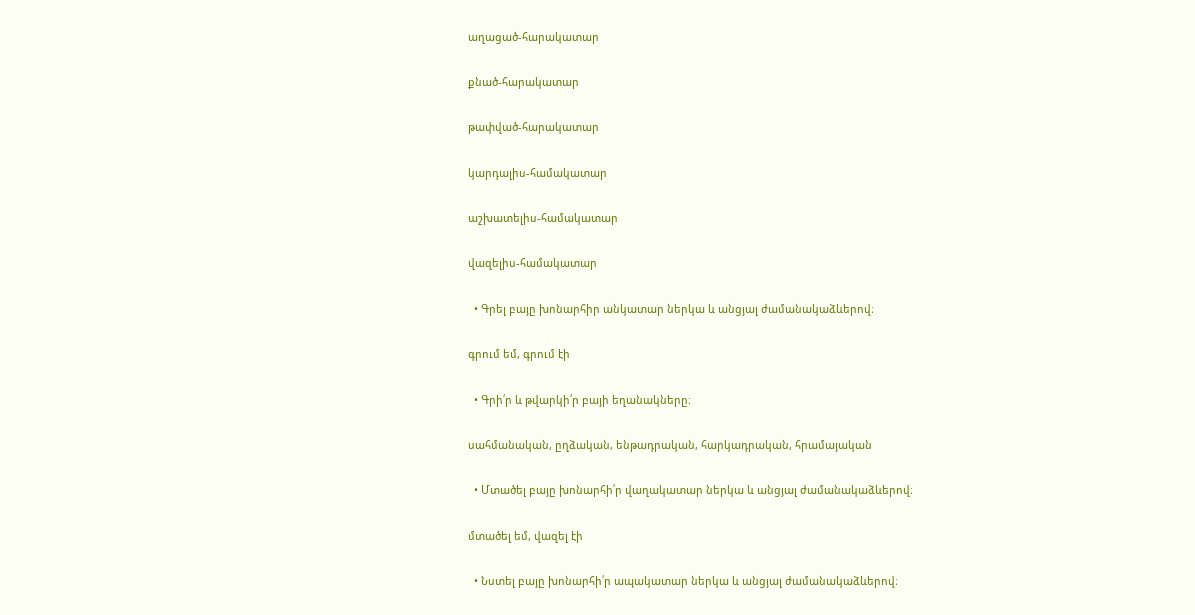աղացած-հարակատար

քնած-հարակատար

թափված-հարակատար

կարդալիս-համակատար

աշխատելիս-համակատար

վազելիս-համակատար

  • Գրել բայը խոնարհիր անկատար ներկա և անցյալ ժամանակաձևերով։

գրում եմ, գրում էի

  • Գրի՛ր և թվարկի՛ր բայի եղանակները։

սահմանական, ըղձական, ենթադրական, հարկադրական, հրամայական

  • Մտածել բայը խոնարհի՛ր վաղակատար ներկա և անցյալ ժամանակաձևերով։

մտածել եմ, վազել էի

  • Նստել բայը խոնարհի՛ր ապակատար ներկա և անցյալ ժամանակաձևերով։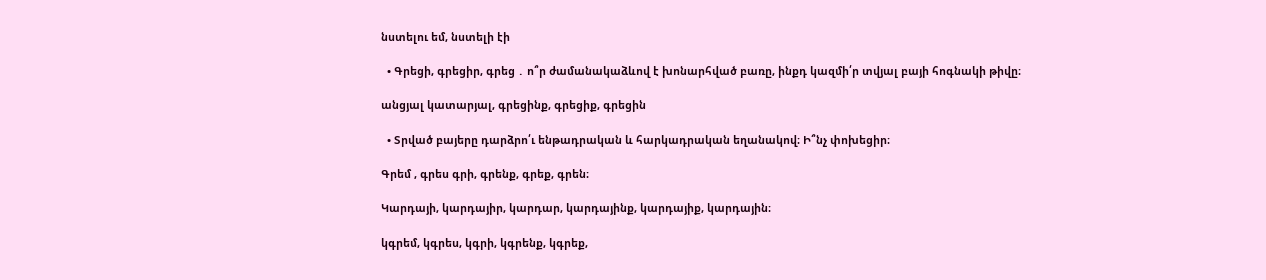նստելու եմ, նստելի էի

  • Գրեցի, գրեցիր, գրեց ․ ո՞ր ժամանակաձևով է խոնարհված բառը, ինքդ կազմի՛ր տվյալ բայի հոգնակի թիվը։

անցյալ կատարյալ, գրեցինք, գրեցիք, գրեցին

  • Տրված բայերը դարձրո՛ւ ենթադրական և հարկադրական եղանակով։ Ի՞նչ փոխեցիր։

Գրեմ , գրես գրի, գրենք, գրեք, գրեն։

Կարդայի, կարդայիր, կարդար, կարդայինք, կարդայիք, կարդային։

կգրեմ, կգրես, կգրի, կգրենք, կգրեք,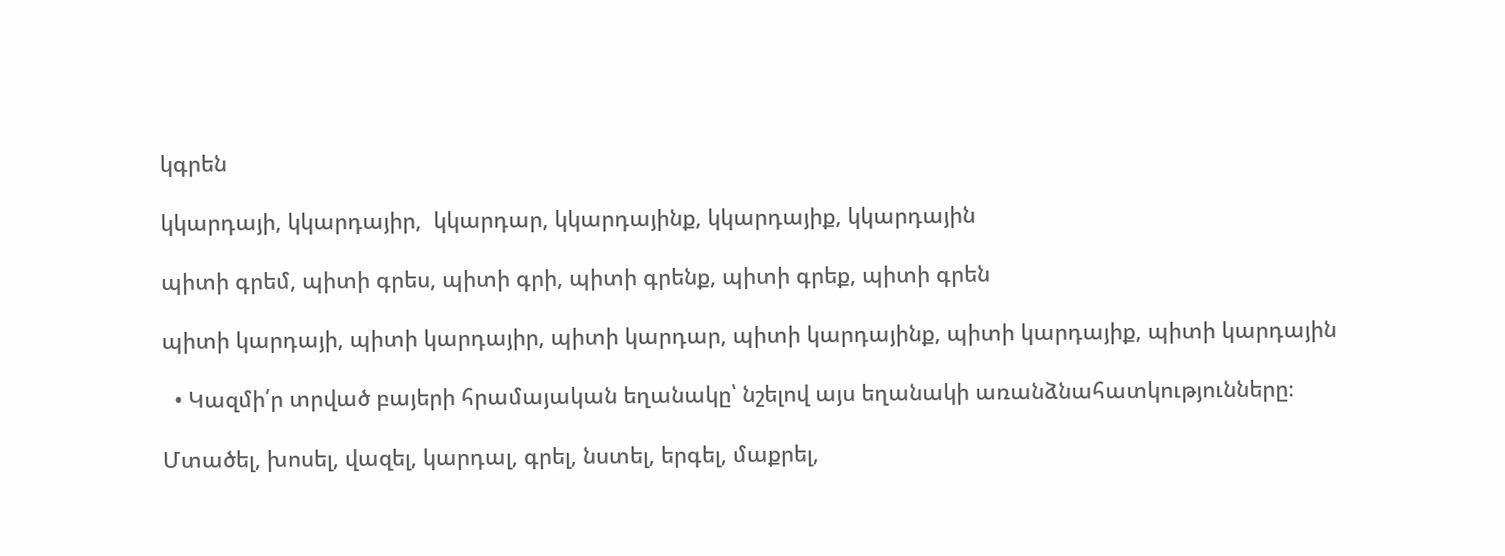կգրեն

կկարդայի, կկարդայիր,  կկարդար, կկարդայինք, կկարդայիք, կկարդային

պիտի գրեմ, պիտի գրես, պիտի գրի, պիտի գրենք, պիտի գրեք, պիտի գրեն

պիտի կարդայի, պիտի կարդայիր, պիտի կարդար, պիտի կարդայինք, պիտի կարդայիք, պիտի կարդային

  • Կազմի՛ր տրված բայերի հրամայական եղանակը՝ նշելով այս եղանակի առանձնահատկությունները։

Մտածել, խոսել, վազել, կարդալ, գրել, նստել, երգել, մաքրել,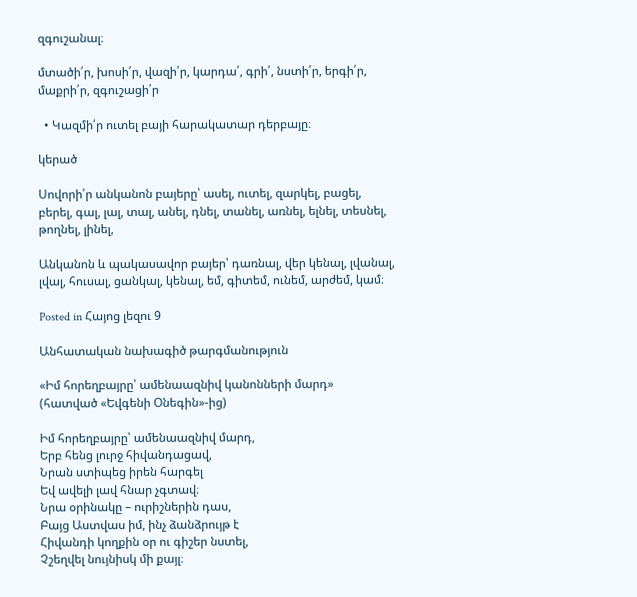զգուշանալ։

մտածի՛ր, խոսի՛ր, վազի՛ր, կարդա՛, գրի՛, նստի՛ր, երգի՛ր, մաքրի՛ր, զգուշացի՛ր

  • Կազմի՛ր ուտել բայի հարակատար դերբայը։

կերած

Սովորի՛ր անկանոն բայերը՝ ասել, ուտել, զարկել, բացել, բերել, գալ, լալ, տալ, անել, դնել, տանել, առնել, ելնել, տեսնել, թողնել, լինել,

Անկանոն և պակասավոր բայեր՝ դառնալ, վեր կենալ, լվանալ, լվալ, հուսալ, ցանկալ, կենալ, եմ, գիտեմ, ունեմ, արժեմ, կամ։

Posted in Հայոց լեզու 9

Անհատական նախագիծ թարգմանություն

«Իմ հորեղբայրը՝ ամենաազնիվ կանոնների մարդ»
(հատված «Եվգենի Օնեգին»-ից)

Իմ հորեղբայրը՝ ամենաազնիվ մարդ,
Երբ հենց լուրջ հիվանդացավ,
Նրան ստիպեց իրեն հարգել
Եվ ավելի լավ հնար չգտավ։
Նրա օրինակը – ուրիշներին դաս,
Բայց Աստվաս իմ, ինչ ձանձրույթ է
Հիվանդի կողքին օր ու գիշեր նստել,
Չշեղվել նույնիսկ մի քայլ։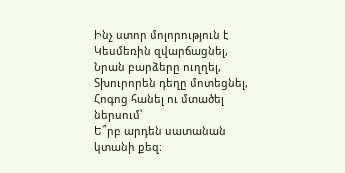Ինչ ստոր մոլորություն է
Կեսմեռին զվարճացնել,
Նրան բարձերը ուղղել,
Տխուրորեն դեղը մոտեցնել,
Հոգոց հանել ու մտածել ներսում՝
Ե՞րբ արդեն սատանան կտանի քեզ։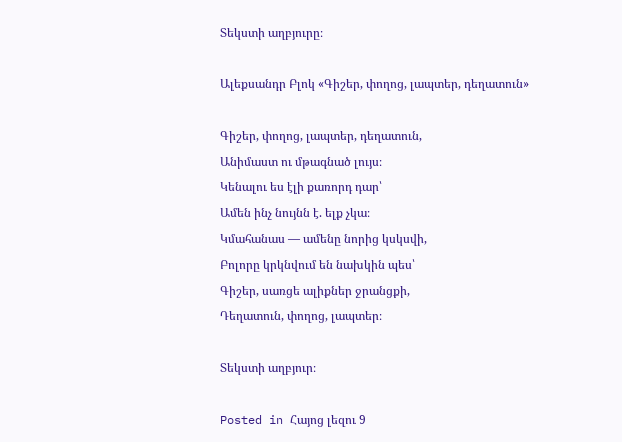Տեկստի աղբյուրը։

Ալեքսանդր Բլոկ «Գիշեր, փողոց, լապտեր, դեղատուն»

Գիշեր, փողոց, լապտեր, դեղատուն,
Անիմաստ ու մթագնած լույս։
Կենալու ես էլի քառորդ դար՝
Ամեն ինչ նույնն է. ելք չկա։
Կմահանաս — ամենը նորից կսկսվի,
Բոլորը կրկնվում են նախկին պես՝
Գիշեր, սառցե ալիքներ ջրանցքի,
Դեղատուն, փողոց, լապտեր։

Տեկստի աղբյուր։

Posted in Հայոց լեզու 9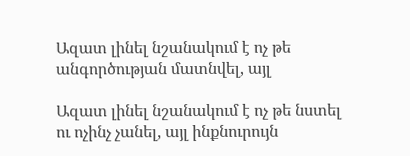Ազատ լինել նշանակում է ոչ թե անգործության մատնվել, այլ

Ազատ լինել նշանակում է ոչ թե նստել ու ոչինչ չանել, այլ ինքնուրույն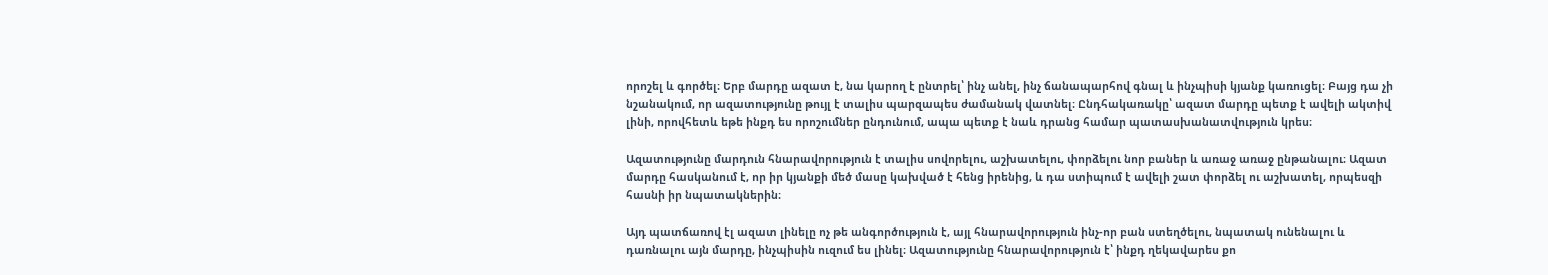որոշել և գործել։ Երբ մարդը ազատ է, նա կարող է ընտրել՝ ինչ անել, ինչ ճանապարհով գնալ և ինչպիսի կյանք կառուցել։ Բայց դա չի նշանակում, որ ազատությունը թույլ է տալիս պարզապես ժամանակ վատնել։ Ընդհակառակը՝ ազատ մարդը պետք է ավելի ակտիվ լինի, որովհետև եթե ինքդ ես որոշումներ ընդունում, ապա պետք է նաև դրանց համար պատասխանատվություն կրես։

Ազատությունը մարդուն հնարավորություն է տալիս սովորելու, աշխատելու, փորձելու նոր բաներ և առաջ առաջ ընթանալու։ Ազատ մարդը հասկանում է, որ իր կյանքի մեծ մասը կախված է հենց իրենից, և դա ստիպում է ավելի շատ փորձել ու աշխատել, որպեսզի հասնի իր նպատակներին։

Այդ պատճառով էլ ազատ լինելը ոչ թե անգործություն է, այլ հնարավորություն ինչ-որ բան ստեղծելու, նպատակ ունենալու և դառնալու այն մարդը, ինչպիսին ուզում ես լինել։ Ազատությունը հնարավորություն է՝ ինքդ ղեկավարես քո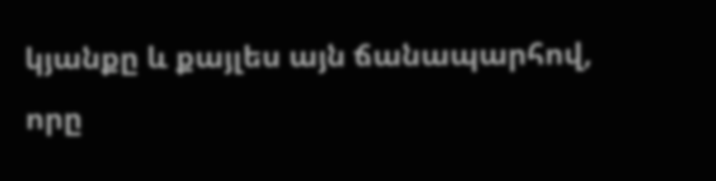կյանքը և քայլես այն ճանապարհով, որը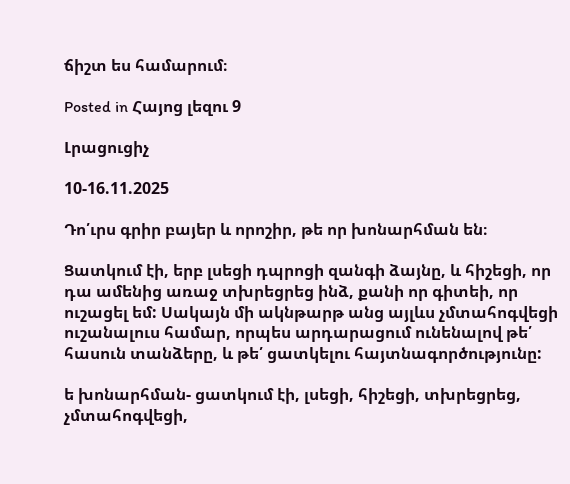ճիշտ ես համարում։

Posted in Հայոց լեզու 9

Լրացուցիչ

10-16.11.2025

Դո՛ւրս գրիր բայեր և որոշիր, թե որ խոնարհման են։

Ցատկում էի, երբ լսեցի դպրոցի զանգի ձայնը, և հիշեցի, որ դա ամենից առաջ տխրեցրեց ինձ, քանի որ գիտեի, որ ուշացել եմ: Սակայն մի ակնթարթ անց այլևս չմտահոգվեցի ուշանալուս համար, որպես արդարացում ունենալով թե՛ հասուն տանձերը, և թե՛ ցատկելու հայտնագործությունը:

ե խոնարհման- ցատկում էի, լսեցի, հիշեցի, տխրեցրեց, չմտահոգվեցի,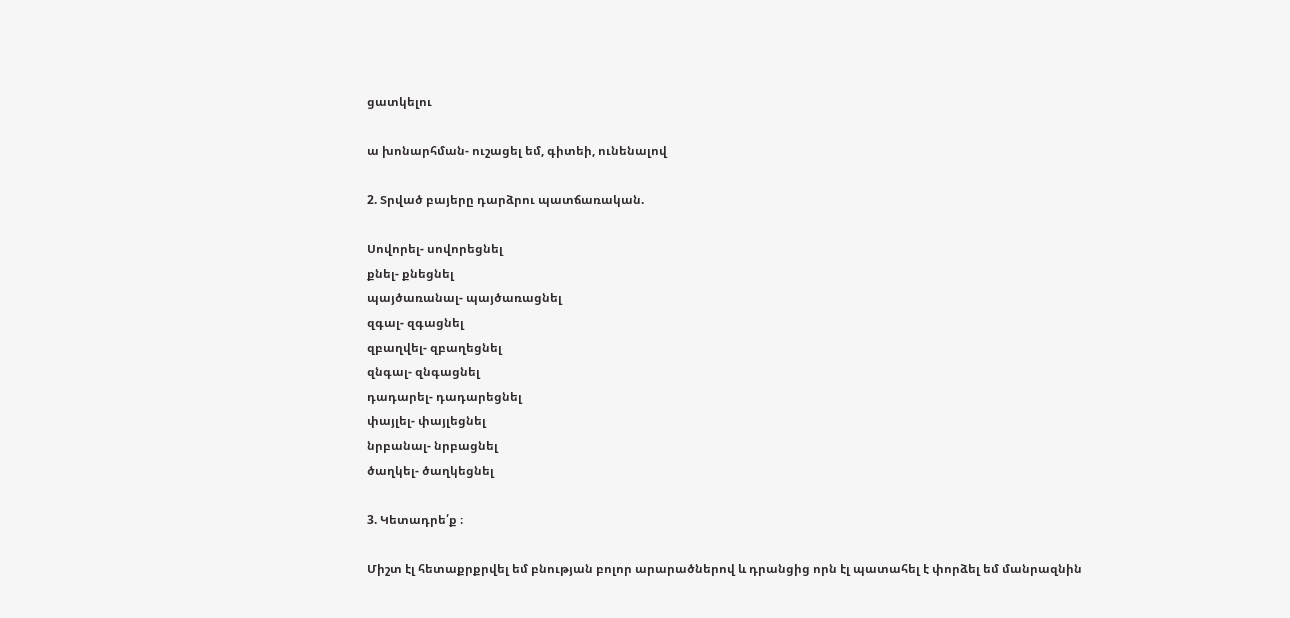ցատկելու

ա խոնարհման- ուշացել եմ, գիտեի, ունենալով

2. Տրված բայերը դարձրու պատճառական.

Սովորել- սովորեցնել
քնել- քնեցնել
պայծառանալ- պայծառացնել
զգալ- զգացնել
զբաղվել- զբաղեցնել
զնգալ- զնգացնել
դադարել- դադարեցնել
փայլել- փայլեցնել
նրբանալ- նրբացնել
ծաղկել- ծաղկեցնել

3. Կետադրե՛ք ։

Միշտ էլ հետաքրքրվել եմ բնության բոլոր արարածներով և դրանցից որն էլ պատահել է փորձել եմ մանրազնին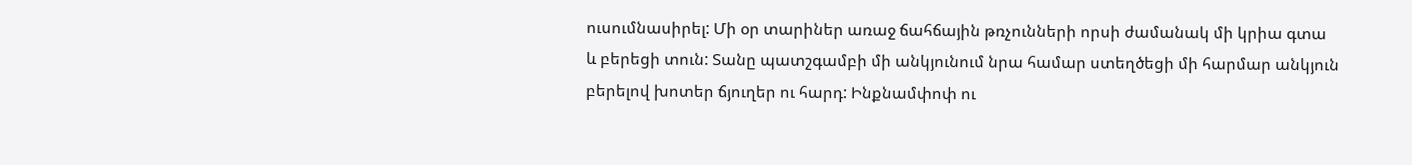ուսումնասիրել: Մի օր տարիներ առաջ ճահճային թռչունների որսի ժամանակ մի կրիա գտա և բերեցի տուն: Տանը պատշգամբի մի անկյունում նրա համար ստեղծեցի մի հարմար անկյուն բերելով խոտեր ճյուղեր ու հարդ: Ինքնամփոփ ու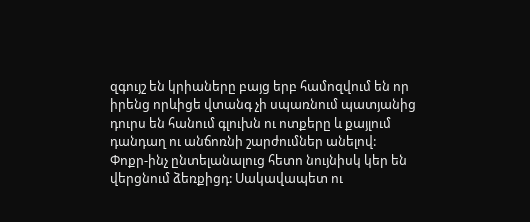զգույշ են կրիաները բայց երբ համոզվում են որ իրենց որևիցե վտանգ չի սպառնում պատյանից դուրս են հանում գլուխն ու ոտքերը և քայլում դանդաղ ու անճոռնի շարժումներ անելով: Փոքր-ինչ ընտելանալուց հետո նույնիսկ կեր են վերցնում ձեռքիցդ: Սակավապետ ու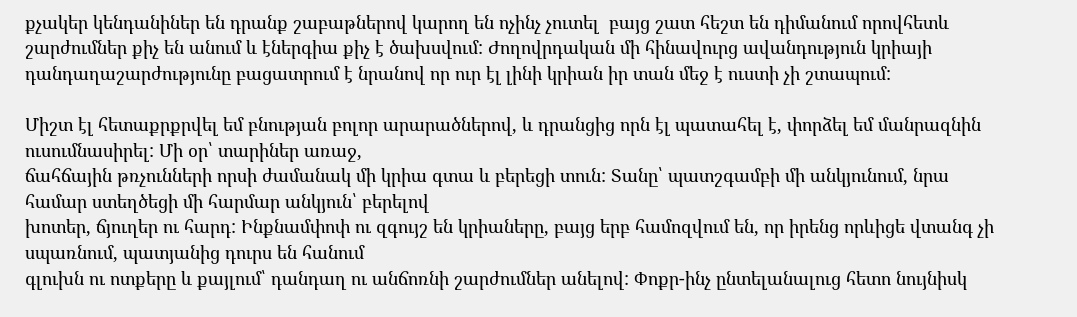քչակեր կենդանիներ են դրանք շաբաթներով կարող են ոչինչ չուտել  բայց շատ հեշտ են դիմանում որովհետև շարժումներ քիչ են անում և էներգիա քիչ է ծախսվում: Ժողովրդական մի հինավուրց ավանդություն կրիայի դանդաղաշարժությունը բացատրում է նրանով որ ուր էլ լինի կրիան իր տան մեջ է ուստի չի շտապում:

Միշտ էլ հետաքրքրվել եմ բնության բոլոր արարածներով, և դրանցից որն էլ պատահել է, փորձել եմ մանրազնին ուսումնասիրել: Մի օր՝ տարիներ առաջ,
ճահճային թռչունների որսի ժամանակ մի կրիա գտա և բերեցի տուն: Տանը՝ պատշգամբի մի անկյունում, նրա համար ստեղծեցի մի հարմար անկյուն՝ բերելով
խոտեր, ճյուղեր ու հարդ: Ինքնամփոփ ու զգույշ են կրիաները, բայց երբ համոզվում են, որ իրենց որևիցե վտանգ չի սպառնում, պատյանից դուրս են հանում
գլուխն ու ոտքերը և քայլում՝ դանդաղ ու անճոռնի շարժումներ անելով: Փոքր-ինչ ընտելանալուց հետո նույնիսկ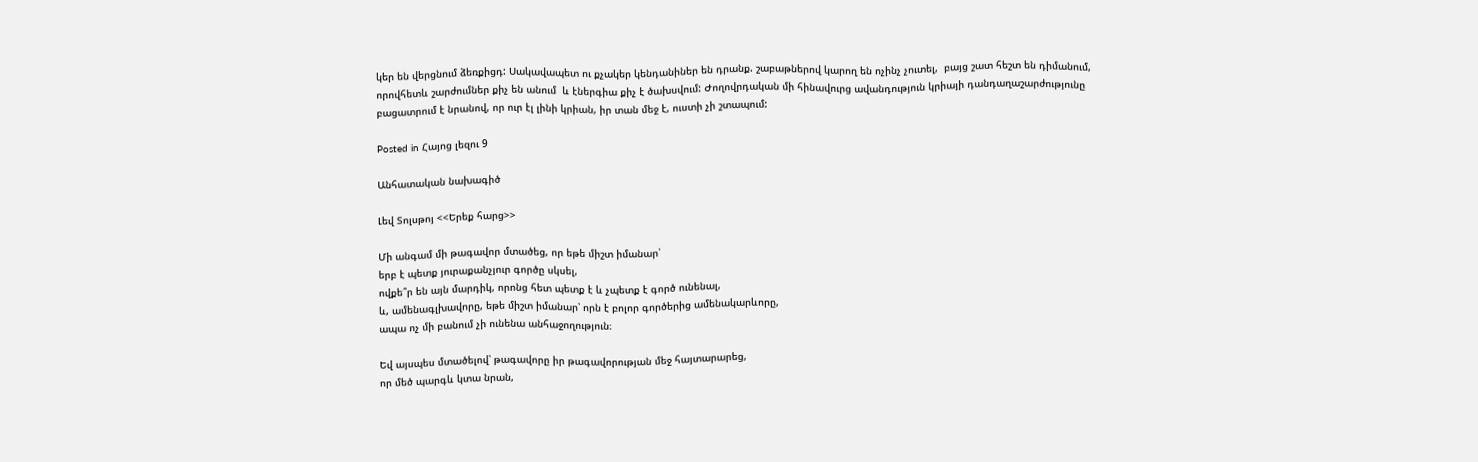կեր են վերցնում ձեռքիցդ: Սակավապետ ու քչակեր կենդանիներ են դրանք. շաբաթներով կարող են ոչինչ չուտել,  բայց շատ հեշտ են դիմանում, որովհետև շարժումներ քիչ են անում  և էներգիա քիչ է ծախսվում: Ժողովրդական մի հինավուրց ավանդություն կրիայի դանդաղաշարժությունը բացատրում է նրանով, որ ուր էլ լինի կրիան, իր տան մեջ է, ուստի չի շտապում:

Posted in Հայոց լեզու 9

Անհատական նախագիծ

Լեվ Տոլսթոյ <<Երեք հարց>>

Մի անգամ մի թագավոր մտածեց, որ եթե միշտ իմանար՝
երբ է պետք յուրաքանչյուր գործը սկսել,
ովքե՞ր են այն մարդիկ, որոնց հետ պետք է և չպետք է գործ ունենալ,
և, ամենագլխավորը, եթե միշտ իմանար՝ որն է բոլոր գործերից ամենակարևորը,
ապա ոչ մի բանում չի ունենա անհաջողություն։

Եվ այսպես մտածելով՝ թագավորը իր թագավորության մեջ հայտարարեց,
որ մեծ պարգև կտա նրան,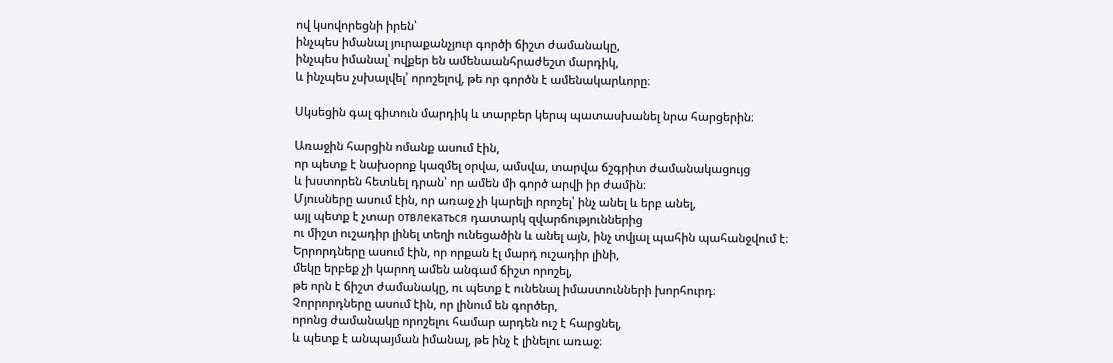ով կսովորեցնի իրեն՝
ինչպես իմանալ յուրաքանչյուր գործի ճիշտ ժամանակը,
ինչպես իմանալ՝ ովքեր են ամենաանհրաժեշտ մարդիկ,
և ինչպես չսխալվել՝ որոշելով, թե որ գործն է ամենակարևորը։

Սկսեցին գալ գիտուն մարդիկ և տարբեր կերպ պատասխանել նրա հարցերին։

Առաջին հարցին ոմանք ասում էին,
որ պետք է նախօրոք կազմել օրվա, ամսվա, տարվա ճշգրիտ ժամանակացույց
և խստորեն հետևել դրան՝ որ ամեն մի գործ արվի իր ժամին։
Մյուսները ասում էին, որ առաջ չի կարելի որոշել՝ ինչ անել և երբ անել,
այլ պետք է չտար отвлекаться դատարկ զվարճություններից
ու միշտ ուշադիր լինել տեղի ունեցածին և անել այն, ինչ տվյալ պահին պահանջվում է։
Երրորդները ասում էին, որ որքան էլ մարդ ուշադիր լինի,
մեկը երբեք չի կարող ամեն անգամ ճիշտ որոշել,
թե որն է ճիշտ ժամանակը, ու պետք է ունենալ իմաստունների խորհուրդ։
Չորրորդները ասում էին, որ լինում են գործեր,
որոնց ժամանակը որոշելու համար արդեն ուշ է հարցնել,
և պետք է անպայման իմանալ, թե ինչ է լինելու առաջ։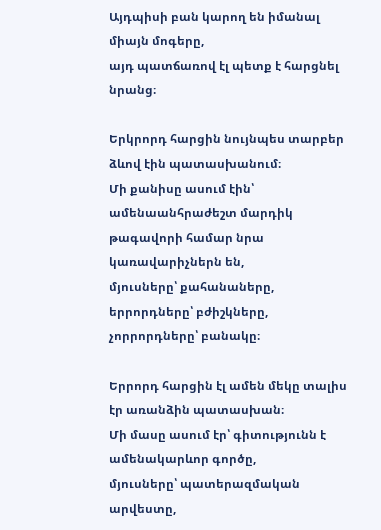Այդպիսի բան կարող են իմանալ միայն մոգերը,
այդ պատճառով էլ պետք է հարցնել նրանց։

Երկրորդ հարցին նույնպես տարբեր ձևով էին պատասխանում։
Մի քանիսը ասում էին՝ ամենաանհրաժեշտ մարդիկ թագավորի համար նրա կառավարիչներն են,
մյուսները՝ քահանաները,
երրորդները՝ բժիշկները,
չորրորդները՝ բանակը։

Երրորդ հարցին էլ ամեն մեկը տալիս էր առանձին պատասխան։
Մի մասը ասում էր՝ գիտությունն է ամենակարևոր գործը,
մյուսները՝ պատերազմական արվեստը,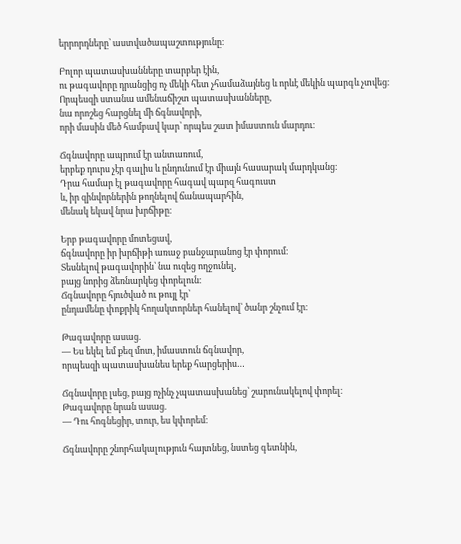երրորդները՝ աստվածապաշտությունը։

Բոլոր պատասխանները տարբեր էին,
ու թագավորը դրանցից ոչ մեկի հետ չհամաձայնեց և որևէ մեկին պարգև չտվեց։
Որպեսզի ստանա ամենաճիշտ պատասխանները,
նա որոշեց հարցնել մի ճգնավորի,
որի մասին մեծ համբավ կար՝ որպես շատ իմաստուն մարդու։

Ճգնավորը ապրում էր անտառում,
երբեք դուրս չէր գալիս և ընդունում էր միայն հասարակ մարդկանց։
Դրա համար էլ թագավորը հագավ պարզ հագուստ
և, իր զինվորներին թողնելով ճանապարհին,
մենակ եկավ նրա խրճիթը։

Երբ թագավորը մոտեցավ,
ճգնավորը իր խրճիթի առաջ բանջարանոց էր փորում։
Տեսնելով թագավորին՝ նա ուզեց ողջունել,
բայց նորից ձեռնարկեց փորելուն։
Ճգնավորը հյուծված ու թույլ էր՝
ընդամենը փոքրիկ հողակտորներ հանելով՝ ծանր շնչում էր։

Թագավորը ասաց.
— Ես եկել եմ քեզ մոտ, իմաստուն ճգնավոր,
որպեսզի պատասխանես երեք հարցերիս…

Ճգնավորը լսեց, բայց ոչինչ չպատասխանեց՝ շարունակելով փորել։
Թագավորը նրան ասաց.
— Դու հոգնեցիր, տուր, ես կփորեմ։

Ճգնավորը շնորհակալություն հայտնեց, նստեց գետնին,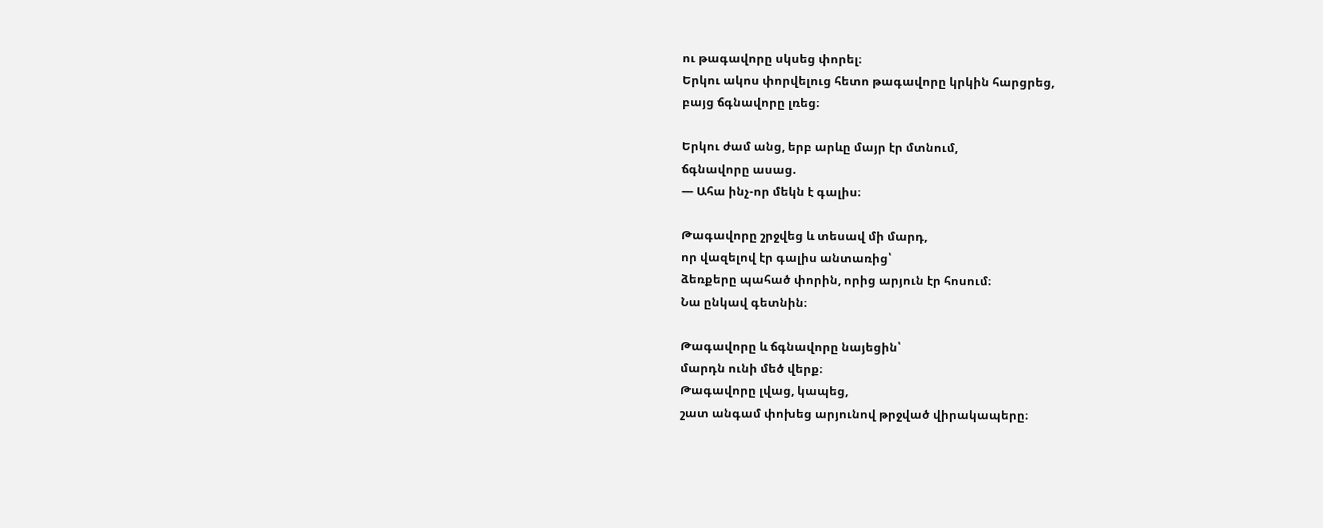ու թագավորը սկսեց փորել։
Երկու ակոս փորվելուց հետո թագավորը կրկին հարցրեց,
բայց ճգնավորը լռեց։

Երկու ժամ անց, երբ արևը մայր էր մտնում,
ճգնավորը ասաց.
— Ահա ինչ-որ մեկն է գալիս։

Թագավորը շրջվեց և տեսավ մի մարդ,
որ վազելով էր գալիս անտառից՝
ձեռքերը պահած փորին, որից արյուն էր հոսում։
Նա ընկավ գետնին։

Թագավորը և ճգնավորը նայեցին՝
մարդն ունի մեծ վերք։
Թագավորը լվաց, կապեց,
շատ անգամ փոխեց արյունով թրջված վիրակապերը։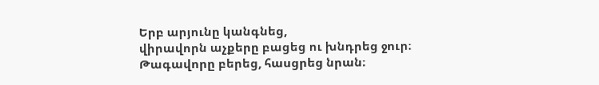Երբ արյունը կանգնեց,
վիրավորն աչքերը բացեց ու խնդրեց ջուր։
Թագավորը բերեց, հասցրեց նրան։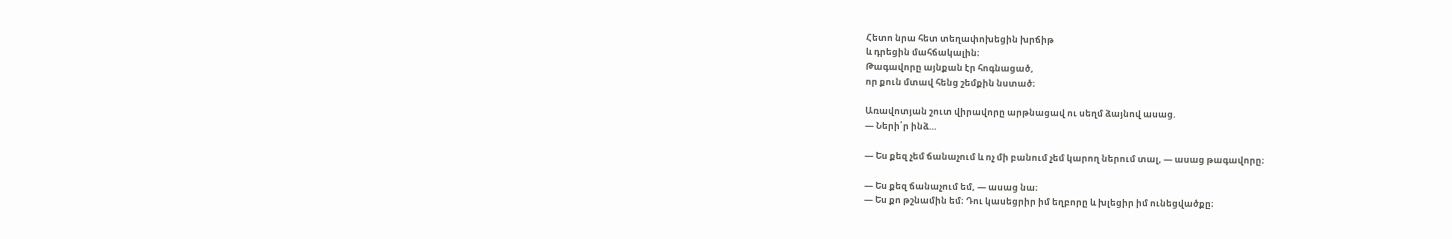Հետո նրա հետ տեղափոխեցին խրճիթ
և դրեցին մահճակալին։
Թագավորը այնքան էր հոգնացած,
որ քուն մտավ հենց շեմքին նստած։

Առավոտյան շուտ վիրավորը արթնացավ ու սեղմ ձայնով ասաց.
— Ների՛ր ինձ…

— Ես քեզ չեմ ճանաչում և ոչ մի բանում չեմ կարող ներում տալ, — ասաց թագավորը։

— Ես քեզ ճանաչում եմ, — ասաց նա։
— Ես քո թշնամին եմ։ Դու կասեցրիր իմ եղբորը և խլեցիր իմ ունեցվածքը։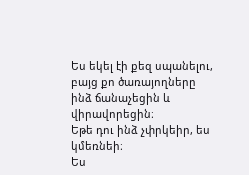Ես եկել էի քեզ սպանելու,
բայց քո ծառայողները ինձ ճանաչեցին և վիրավորեցին։
Եթե դու ինձ չփրկեիր, ես կմեռնեի։
Ես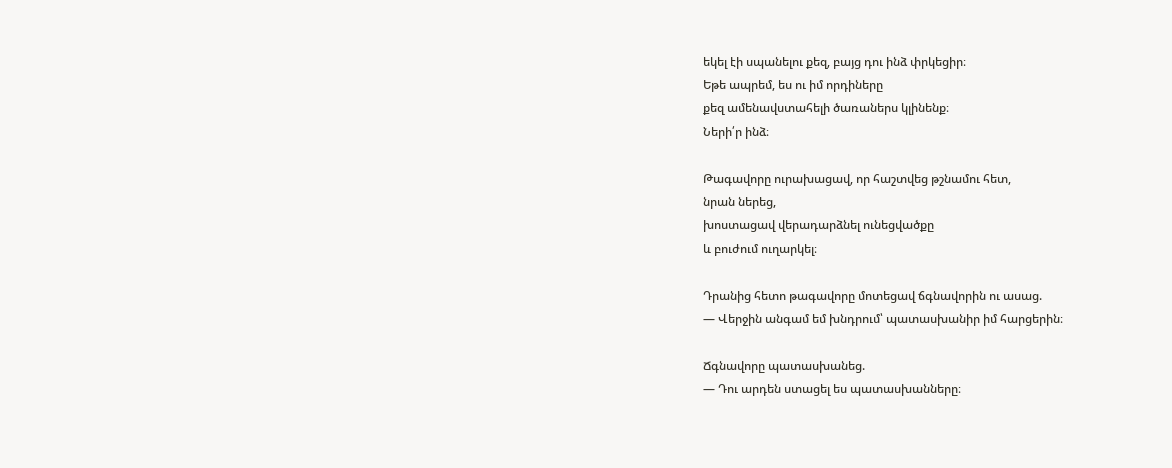եկել էի սպանելու քեզ, բայց դու ինձ փրկեցիր։
Եթե ապրեմ, ես ու իմ որդիները
քեզ ամենավստահելի ծառաներս կլինենք։
Ների՛ր ինձ։

Թագավորը ուրախացավ, որ հաշտվեց թշնամու հետ,
նրան ներեց,
խոստացավ վերադարձնել ունեցվածքը
և բուժում ուղարկել։

Դրանից հետո թագավորը մոտեցավ ճգնավորին ու ասաց.
— Վերջին անգամ եմ խնդրում՝ պատասխանիր իմ հարցերին։

Ճգնավորը պատասխանեց.
— Դու արդեն ստացել ես պատասխանները։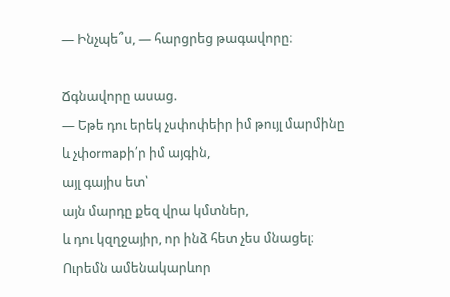— Ինչպե՞ս, — հարցրեց թագավորը։

Ճգնավորը ասաց.
— Եթե դու երեկ չսփոփեիր իմ թույլ մարմինը
և չփormapի՛ր իմ այգին,
այլ գայիս ետ՝
այն մարդը քեզ վրա կմտներ,
և դու կզղջայիր, որ ինձ հետ չես մնացել։
Ուրեմն ամենակարևոր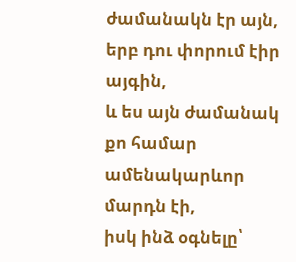ժամանակն էր այն, երբ դու փորում էիր այգին,
և ես այն ժամանակ քո համար ամենակարևոր մարդն էի,
իսկ ինձ օգնելը՝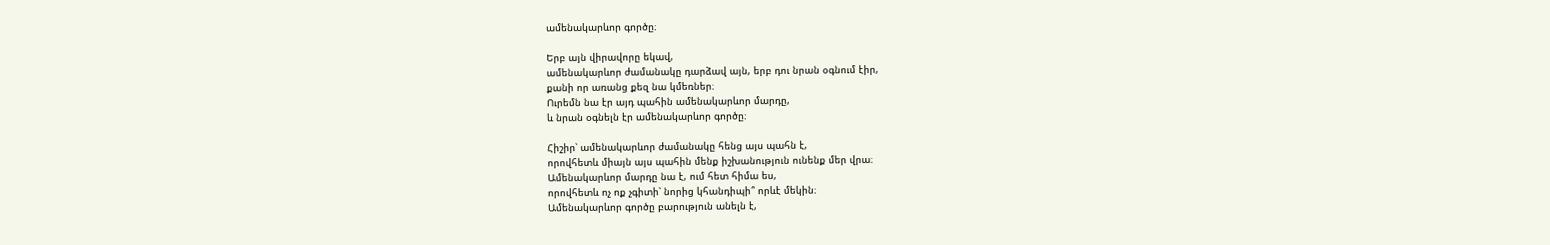ամենակարևոր գործը։

Երբ այն վիրավորը եկավ,
ամենակարևոր ժամանակը դարձավ այն, երբ դու նրան օգնում էիր,
քանի որ առանց քեզ նա կմեռներ։
Ուրեմն նա էր այդ պահին ամենակարևոր մարդը,
և նրան օգնելն էր ամենակարևոր գործը։

Հիշիր՝ ամենակարևոր ժամանակը հենց այս պահն է,
որովհետև միայն այս պահին մենք իշխանություն ունենք մեր վրա։
Ամենակարևոր մարդը նա է, ում հետ հիմա ես,
որովհետև ոչ ոք չգիտի՝ նորից կհանդիպի՞ որևէ մեկին։
Ամենակարևոր գործը բարություն անելն է,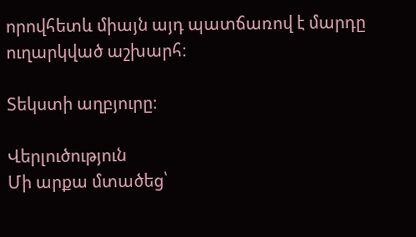որովհետև միայն այդ պատճառով է մարդը ուղարկված աշխարհ։

Տեկստի աղբյուրը։

Վերլուծություն
Մի արքա մտածեց՝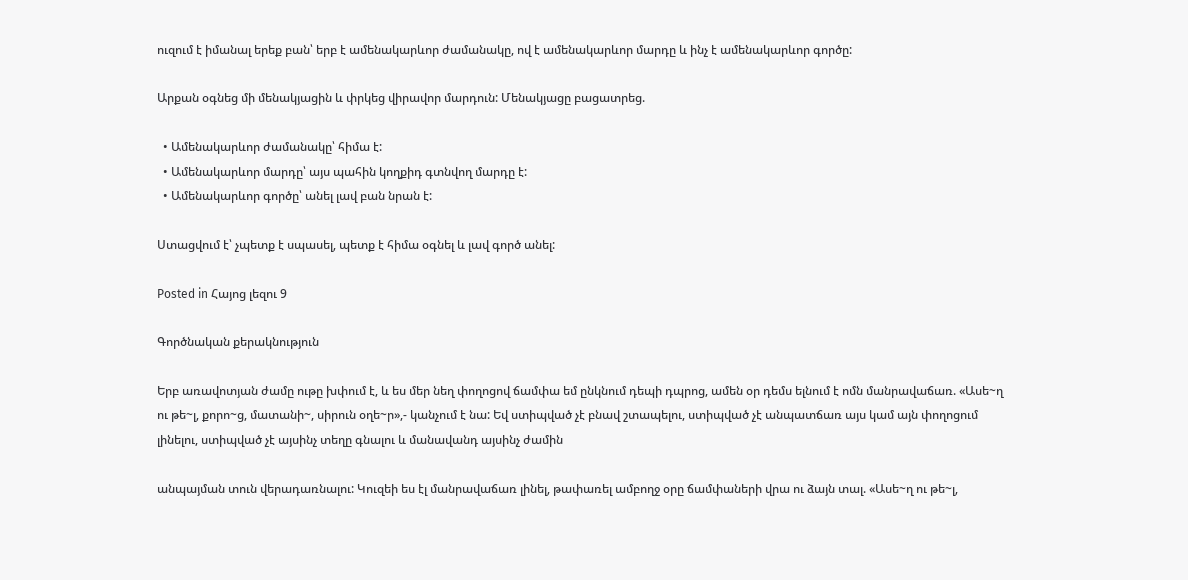ուզում է իմանալ երեք բան՝ երբ է ամենակարևոր ժամանակը, ով է ամենակարևոր մարդը և ինչ է ամենակարևոր գործը:

Արքան օգնեց մի մենակյացին և փրկեց վիրավոր մարդուն: Մենակյացը բացատրեց.

  • Ամենակարևոր ժամանակը՝ հիմա է:
  • Ամենակարևոր մարդը՝ այս պահին կողքիդ գտնվող մարդը է:
  • Ամենակարևոր գործը՝ անել լավ բան նրան է:

Ստացվում է՝ չպետք է սպասել, պետք է հիմա օգնել և լավ գործ անել:

Posted in Հայոց լեզու 9

Գործնական քերակնություն

Երբ առավոտյան ժամը ութը խփում է, և ես մեր նեղ փողոցով ճամփա եմ ընկնում դեպի դպրոց, ամեն օր դեմս ելնում է ոմն մանրավաճառ. «Ասե~ղ ու թե~լ, քորո~ց, մատանի~, սիրուն օղե~ր»,- կանչում է նա: Եվ ստիպված չէ բնավ շտապելու, ստիպված չէ անպատճառ այս կամ այն փողոցում լինելու, ստիպված չէ այսինչ տեղը գնալու և մանավանդ այսինչ ժամին

անպայման տուն վերադառնալու: Կուզեի ես էլ մանրավաճառ լինել, թափառել ամբողջ օրը ճամփաների վրա ու ձայն տալ. «Ասե~ղ ու թե~լ,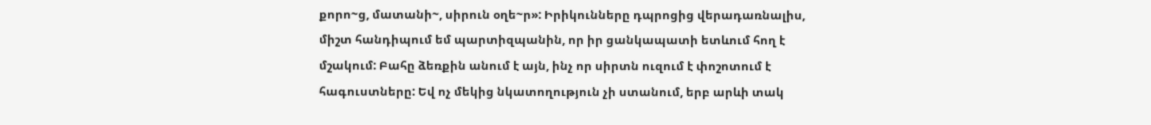քորո~ց, մատանի~, սիրուն օղե~ր»: Իրիկունները դպրոցից վերադառնալիս, միշտ հանդիպում եմ պարտիզպանին, որ իր ցանկապատի ետևում հող է մշակում: Բահը ձեռքին անում է այն, ինչ որ սիրտն ուզում է փոշոտում է հագուստները: Եվ ոչ մեկից նկատողություն չի ստանում, երբ արևի տակ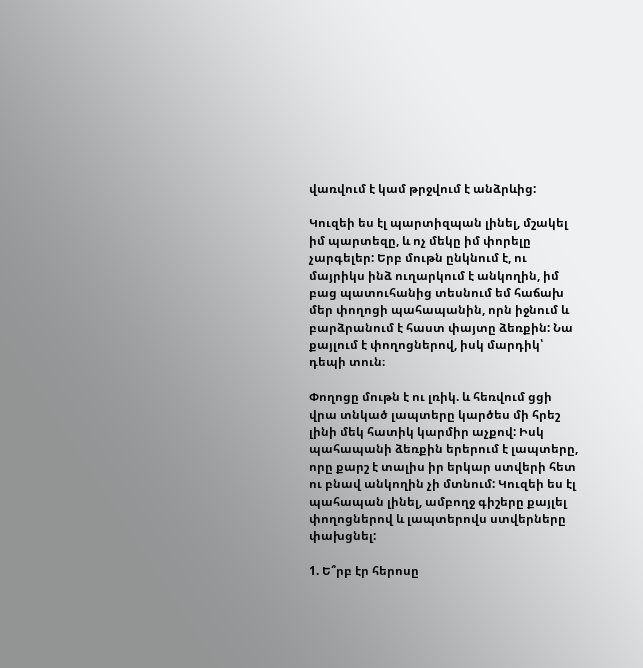վառվում է կամ թրջվում է անձրևից:

Կուզեի ես էլ պարտիզպան լինել, մշակել իմ պարտեզը, և ոչ մեկը իմ փորելը չարգելեր: Երբ մութն ընկնում է, ու մայրիկս ինձ ուղարկում է անկողին, իմ բաց պատուհանից տեսնում եմ հաճախ մեր փողոցի պահապանին, որն իջնում և բարձրանում է հաստ փայտը ձեռքին: Նա քայլում է փողոցներով, իսկ մարդիկ՝ դեպի տուն։

Փողոցը մութն է ու լռիկ. և հեռվում ցցի վրա տնկած լապտերը կարծես մի հրեշ լինի մեկ հատիկ կարմիր աչքով: Իսկ պահապանի ձեռքին երերում է լապտերը, որը քարշ է տալիս իր երկար ստվերի հետ ու բնավ անկողին չի մտնում: Կուզեի ես էլ պահապան լինել, ամբողջ գիշերը քայլել փողոցներով և լապտերովս ստվերները փախցնել:

1. Ե՞րբ էր հերոսը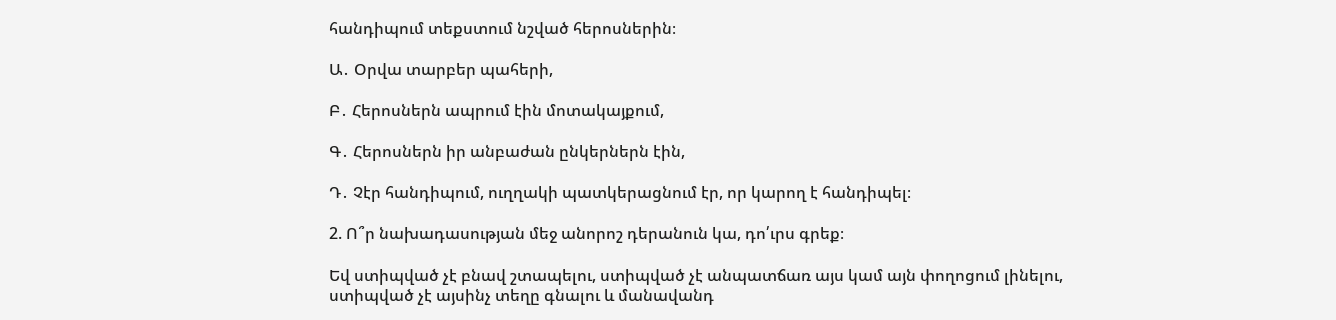հանդիպում տեքստում նշված հերոսներին։

Ա․ Օրվա տարբեր պահերի,

Բ․ Հերոսներն ապրում էին մոտակայքում,

Գ․ Հերոսներն իր անբաժան ընկերներն էին,

Դ․ Չէր հանդիպում, ուղղակի պատկերացնում էր, որ կարող է հանդիպել։

2. Ո՞ր նախադասության մեջ անորոշ դերանուն կա, դո՛ւրս գրեք։

Եվ ստիպված չէ բնավ շտապելու, ստիպված չէ անպատճառ այս կամ այն փողոցում լինելու, ստիպված չէ այսինչ տեղը գնալու և մանավանդ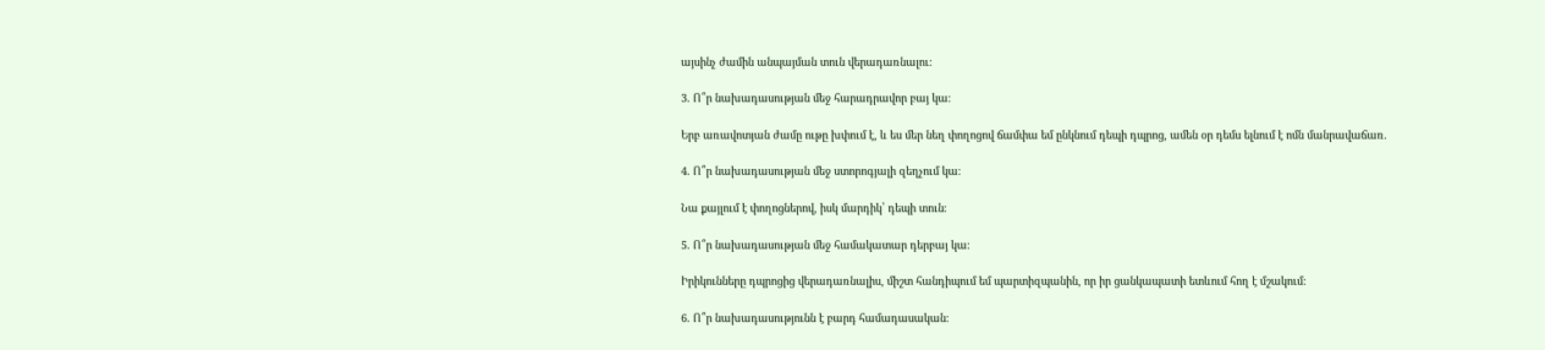այսինչ ժամին անպայման տուն վերադառնալու:

3. Ո՞ր նախադասության մեջ հարադրավոր բայ կա։

Երբ առավոտյան ժամը ութը խփում է, և ես մեր նեղ փողոցով ճամփա եմ ընկնում դեպի դպրոց, ամեն օր դեմս ելնում է ոմն մանրավաճառ.

4. Ո՞ր նախադասության մեջ ստորոգյալի զեղչում կա։

Նա քայլում է փողոցներով, իսկ մարդիկ՝ դեպի տուն։

5. Ո՞ր նախադասության մեջ համակատար դերբայ կա։

Իրիկունները դպրոցից վերադառնալիս, միշտ հանդիպում եմ պարտիզպանին, որ իր ցանկապատի ետևում հող է մշակում:

6. Ո՞ր նախադասությունն է բարդ համադասական։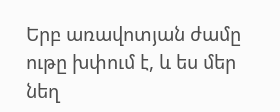Երբ առավոտյան ժամը ութը խփում է, և ես մեր նեղ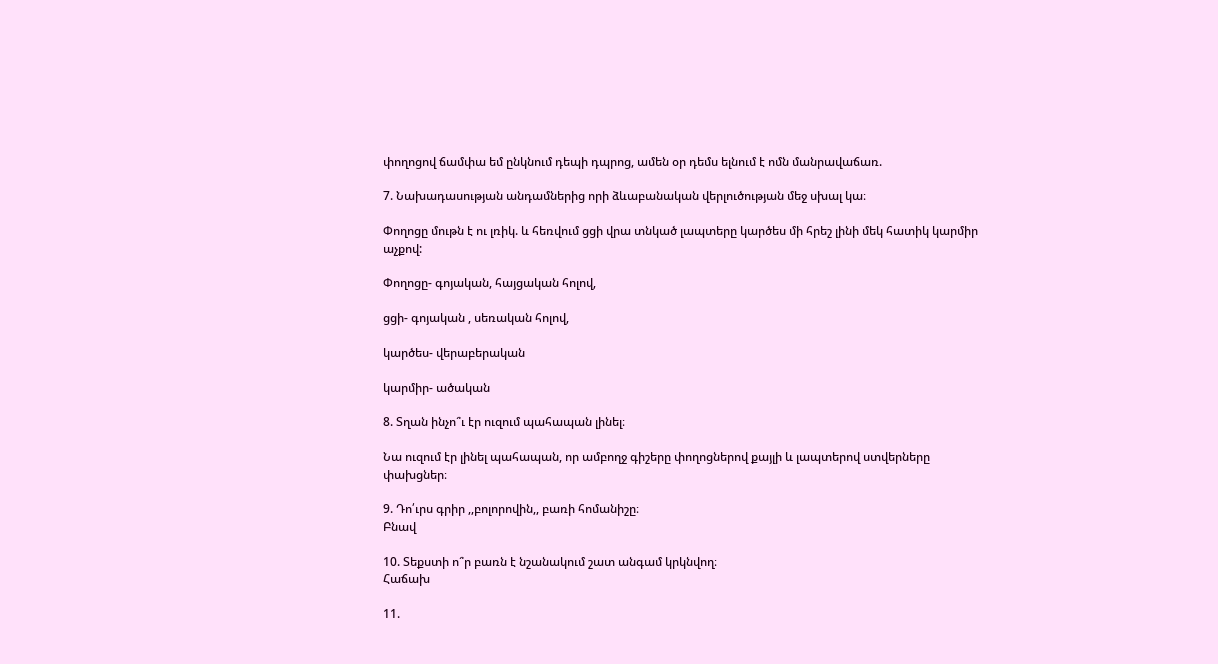փողոցով ճամփա եմ ընկնում դեպի դպրոց, ամեն օր դեմս ելնում է ոմն մանրավաճառ.

7. Նախադասության անդամներից որի ձևաբանական վերլուծության մեջ սխալ կա։

Փողոցը մութն է ու լռիկ. և հեռվում ցցի վրա տնկած լապտերը կարծես մի հրեշ լինի մեկ հատիկ կարմիր աչքով:

Փողոցը- գոյական, հայցական հոլով,

ցցի- գոյական , սեռական հոլով,

կարծես- վերաբերական

կարմիր- ածական

8. Տղան ինչո՞ւ էր ուզում պահապան լինել։

Նա ուզում էր լինել պահապան, որ ամբողջ գիշերը փողոցներով քայլի և լապտերով ստվերները փախցներ։

9. Դո՛ւրս գրիր ,,բոլորովին,, բառի հոմանիշը։
Բնավ

10. Տեքստի ո՞ր բառն է նշանակում շատ անգամ կրկնվող։
Հաճախ

11.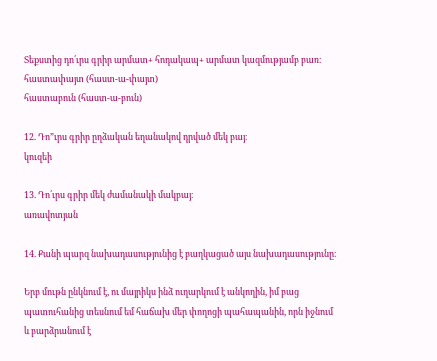Տեքստից դո՛ւրս գրիր արմատ+ հոդակապ+ արմատ կազմությամբ բառ։
հաստափայտ (հաստ-ա-փայտ)
հաստաբուն (հաստ-ա-բուն)

12. Դո”ւրս գրիր ըղձական եղանակով դրված մեկ բայ։
կուզեի

13. Դո՛ւրս գրիր մեկ ժամանակի մակբայ։
առավոտյան

14. Քանի պարզ նախադասությունից է բաղկացած այս նախադասությունը։

Երբ մութն ընկնում է, ու մայրիկս ինձ ուղարկում է անկողին, իմ բաց պատուհանից տեսնում եմ հաճախ մեր փողոցի պահապանին, որն իջնում և բարձրանում է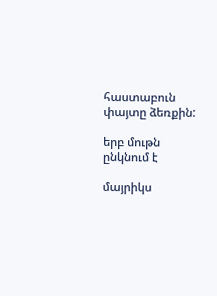հաստաբուն փայտը ձեռքին:

երբ մութն ընկնում է

մայրիկս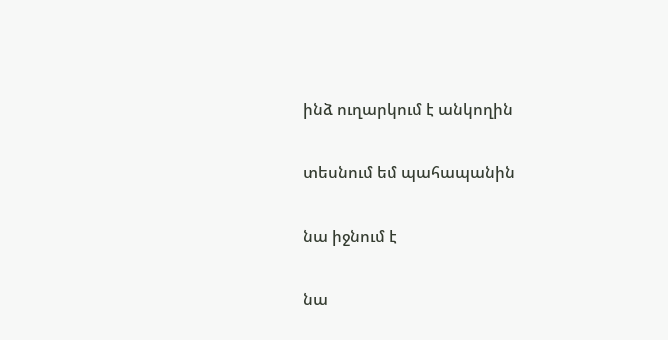ինձ ուղարկում է անկողին

տեսնում եմ պահապանին

նա իջնում է

նա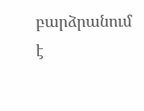բարձրանում է